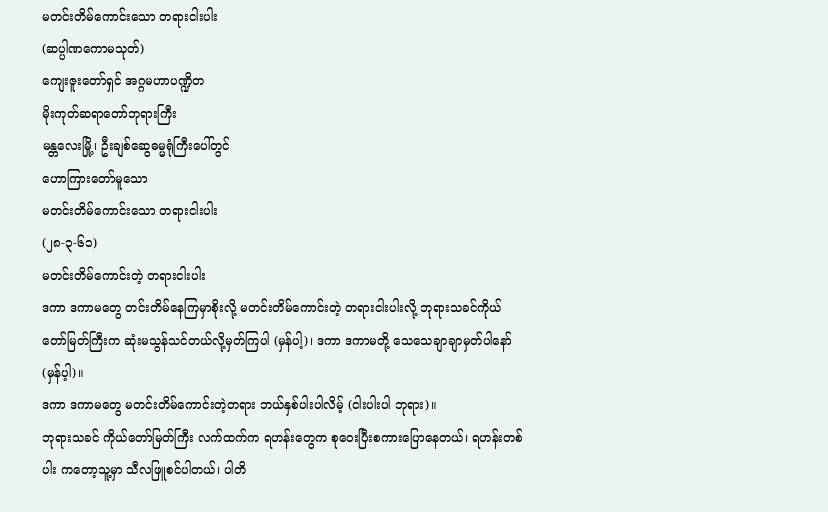မတင်းတိမ်ကောင်းသော တရားငါးပါး
(ဆပ္ပါဏကောမသုတ်)
ကျေးဇူးတော်ရှင် အဂ္ဂမဟာပဏ္ဍိတ
မိုးကုတ်ဆရာတော်ဘုရားကြီး
မန္တလေးမြို့၊ ဦးချစ်ဆွေဓမ္မရုံကြီးပေါ်တွင်
ဟောကြားတော်မူသော
မတင်းတိမ်ကောင်းသော တရားငါးပါး
(၂၈-၃-၆၁)
မတင်းတိမ်ကောင်းတဲ့ တရားငါးပါး
ဒကာ ဒကာမတွေ တင်းတိမ်နေကြမှာစိုးလို့ မတင်းတိမ်ကောင်းတဲ့ တရားငါးပါးလို့ ဘုရားသခင်ကိုယ် တော်မြတ်ကြီးက ဆုံးမသွန်သင်တယ်လို့မှတ်ကြပါ (မှန်ပါ့)၊ ဒကာ ဒကာမတို့ သေသေချာချာမှတ်ပါနော် (မှန်ပ့ါ)။
ဒကာ ဒကာမတွေ မတင်းတိမ်ကောင်းတဲ့တရား ဘယ်နှစ်ပါးပါလိမ့် (ငါးပါးပါ ဘုရား)။
ဘုရားသခင် ကိုယ်တော်မြတ်ကြီး လက်ထက်က ရဟန်းတွေက စုဝေးပြီးစကားပြောနေတယ်၊ ရဟန်းတစ်ပါး ကတော့သူ့မှာ သီလဖြူစင်ပါတယ်၊ ပါတိ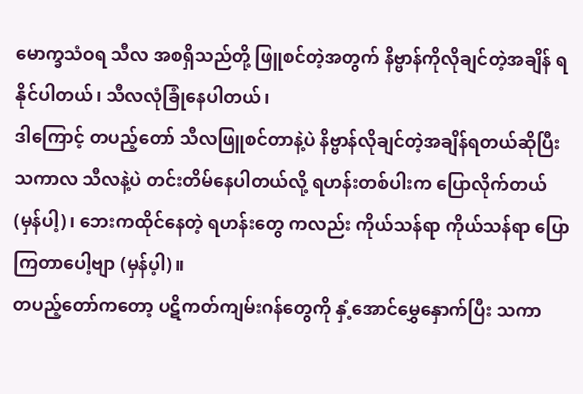မောက္ခသံဝရ သီလ အစရှိသည်တို့ ဖြူစင်တဲ့အတွက် နိဗ္ဗာန်ကိုလိုချင်တဲ့အချိန် ရနိုင်ပါတယ်၊ သီလလုံခြုံနေပါတယ်၊
ဒါကြောင့် တပည့်တော် သီလဖြူစင်တာနဲ့ပဲ နိဗ္ဗာန်လိုချင်တဲ့အချိန်ရတယ်ဆိုပြီး သကာလ သီလနဲ့ပဲ တင်းတိမ်နေပါတယ်လို့ ရဟန်းတစ်ပါးက ပြောလိုက်တယ် (မှန်ပါ့)၊ ဘေးကထိုင်နေတဲ့ ရဟန်းတွေ ကလည်း ကိုယ်သန်ရာ ကိုယ်သန်ရာ ပြောကြတာပေါ့ဗျာ (မှန်ပ့ါ)။
တပည့်တော်ကတော့ ပဋိကတ်ကျမ်းဂန်တွေကို နှံ့အောင်မွှေနှောက်ပြီး သကာ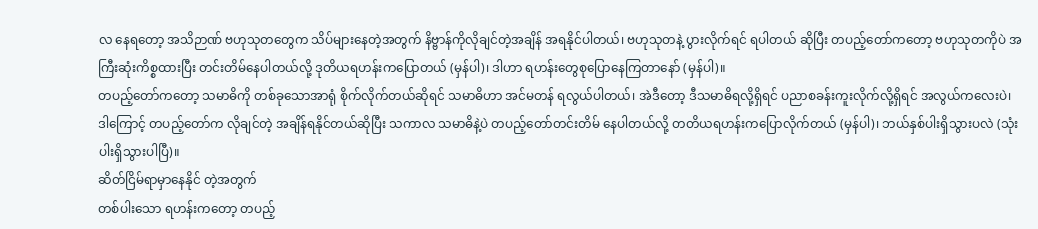လ နေရတော့ အသိဉာဏ် ဗဟုသုတတွေက သိပ်များနေတဲ့အတွက် နိဗ္ဗာန်ကိုလိုချင်တဲ့အချိန် အရနိုင်ပါတယ်၊ ဗဟုသုတနဲ့ ပွားလိုက်ရင် ရပါတယ် ဆိုပြီး တပည့်တော်ကတော့ ဗဟုသုတကိုပဲ အကြီးဆုံးကိစ္စထားပြီး တင်းတိမ်နေပါတယ်လို့ ဒုတိယရဟန်းကပြောတယ် (မှန်ပါ)၊ ဒါဟာ ရဟန်းတွေစုပြောနေကြတာနော် (မှန်ပါ)။
တပည့်တော်ကတော့ သမာဓိကို တစ်ခုသောအာရုံ စိုက်လိုက်တယ်ဆိုရင် သမာဓိဟာ အင်မတန် ရလွယ်ပါတယ်၊ အဲဒီတော့ ဒီသမာဓိရလို့ရှိရင် ပညာစခန်းကူးလိုက်လို့ရှိရင် အလွယ်ကလေးပဲ၊ ဒါကြောင့် တပည့်တော်က လိုချင်တဲ့ အချိန်ရနိုင်တယ်ဆိုပြီး သကာလ သမာဓိနဲ့ပဲ တပည့်တော်တင်းတိမ် နေပါတယ်လို့ တတိယရဟန်းကပြောလိုက်တယ် (မှန်ပါ)၊ ဘယ်နှစ်ပါးရှိသွားပလဲ (သုံးပါးရှိသွားပါပြီ)။
ဆိတ်ငြိမ်ရာမှာနေနိုင် တဲ့အတွက်
တစ်ပါးသော ရဟန်းကတော့ တပည့်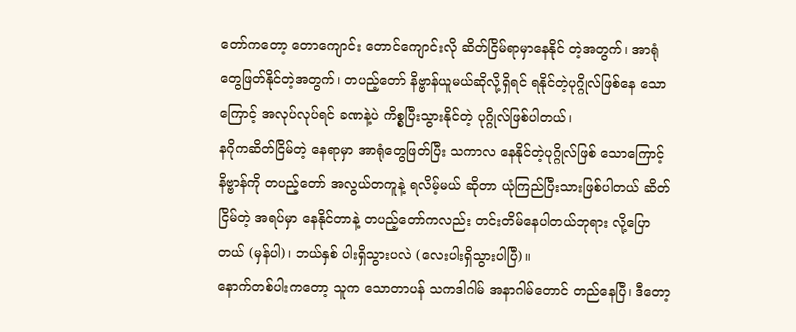တော်ကတော့ တောကျောင်း တောင်ကျောင်းလို ဆိတ်ငြိမ်ရာမှာနေနိုင် တဲ့အတွက်၊ အာရုံတွေဖြတ်နိုင်တဲ့အတွက်၊ တပည့်တော် နိဗ္ဗာန်ယူမယ်ဆိုလို့ရှိရင် ရနိုင်တဲ့ပုဂ္ဂိုလ်ဖြစ်နေ သောကြောင့် အလုပ်လုပ်ရင် ခဏနဲ့ပဲ ကိစ္စပြီးသွားနိုင်တဲ့ ပုဂ္ဂိုလ်ဖြစ်ပါတယ်၊
နဂိုကဆိတ်ငြိမ်တဲ့ နေရာမှာ အာရုံတွေဖြတ်ပြီး သကာလ နေနိုင်တဲ့ပုဂ္ဂိုလ်ဖြစ် သောကြောင့် နိဗ္ဗာန်ကို တပည့်တော် အလွယ်တကူနဲ့ ရလိမ့်မယ် ဆိုတာ ယုံကြည်ပြီးသားဖြစ်ပါတယ် ဆိတ်ငြိမ်တဲ့ အရပ်မှာ နေနိုင်တာနဲ့ တပည့်တော်ကလည်း တင်းတိမ်နေပါတယ်ဘုရား လို့ပြောတယ် (မှန်ပါ)၊ ဘယ်နှစ် ပါးရှိသွားပလဲ (လေးပါးရှိသွားပါပြီ)။
နောက်တစ်ပါးကတော့ သူက သောတာပန် သကဒါဂါမ် အနာဂါမ်တောင် တည်နေပြီ၊ ဒီတော့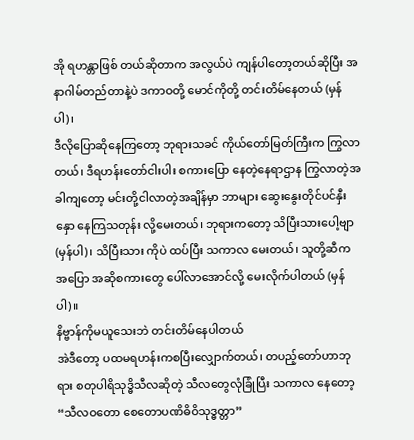အို ရဟန္တာဖြစ် တယ်ဆိုတာက အလွယ်ပဲ ကျန်ပါတော့တယ်ဆိုပြီး အနာဂါမ်တည်တာနဲ့ပဲ ဒကာဝတို့ မောင်ကိုတို့ တင်းတိမ်နေတယ် (မှန်ပါ)၊
ဒီလိုပြောဆိုနေကြတော့ ဘုရားသခင် ကိုယ်တော်မြတ်ကြီးက ကြွလာတယ်၊ ဒီရဟန်းတော်ငါးပါး စကားပြော နေတဲ့နေရာဌာန ကြွလာတဲ့အခါကျတော့ မင်းတို့ငါလာတဲ့အချိန်မှာ ဘာများ ဆွေးနွေးတိုင်ပင်နှီးနှော နေကြသတုန်း လို့မေးတယ်၊ ဘုရားကတော့ သိပြီးသားပေါ့ဗျာ (မှန်ပါ)၊ သိပြီးသား ကိုပဲ ထပ်ပြီး သကာလ မေးတယ်၊ သူတို့ဆီက အပြော အဆိုစကားတွေ ပေါ်လာအောင်လို့ မေးလိုက်ပါတယ် (မှန်ပါ)။
နိဗ္ဗာန်ကိုမယူသေးဘဲ တင်းတိမ်နေပါတယ်
အဲဒီတော့ ပထမရဟန်းကစပြီးလျှောက်တယ်၊ တပည့်တော်ဟာဘုရား စတုပါရိသုဒ္ဓိသီလဆိုတဲ့ သီလတွေလုံခြုံပြီး သကာလ နေတော့ “သီလဝတော စေတောပဏိဓိဝိသုဒ္ဓတ္တာ”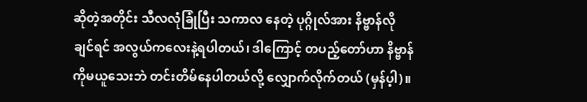ဆိုတဲ့အတိုင်း သီလလုံခြုံပြီး သကာလ နေတဲ့ ပုဂ္ဂိုလ်အား နိဗ္ဗာန်လိုချင်ရင် အလွယ်ကလေးနဲ့ရပါတယ်၊ ဒါကြောင့် တပည့်တော်ဟာ နိဗ္ဗာန်ကိုမယူသေးဘဲ တင်းတိမ်နေပါတယ်လို့ လျှောက်လိုက်တယ် (မှန်ပ့ါ)။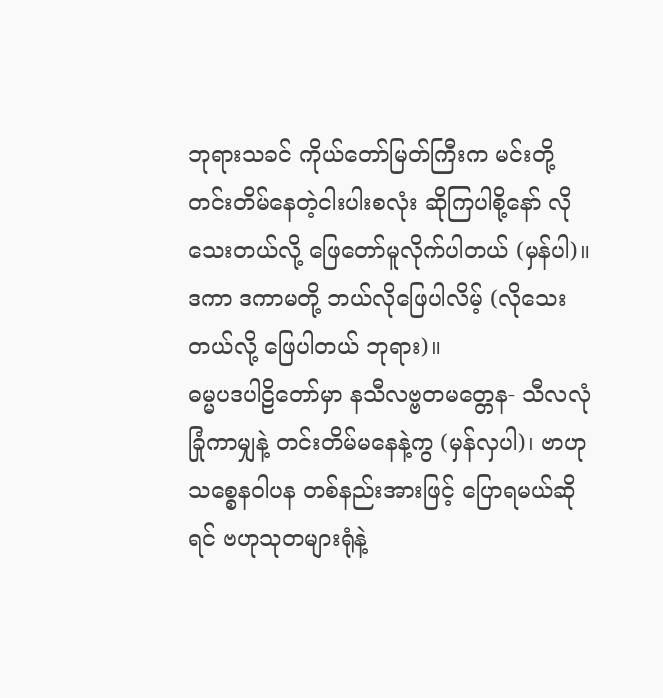ဘုရားသခင် ကိုယ်တော်မြတ်ကြီးက မင်းတို့တင်းတိမ်နေတဲ့ငါးပါးစလုံး ဆိုကြပါစို့နော် လိုသေးတယ်လို့ ဖြေတော်မူလိုက်ပါတယ် (မှန်ပါ)။
ဒကာ ဒကာမတို့ ဘယ်လိုဖြေပါလိမ့် (လိုသေးတယ်လို့ ဖြေပါတယ် ဘုရား)။
ဓမ္မပဒပါဠိတော်မှာ နသီလဗ္ဗတမတ္တေန- သီလလုံခြုံကာမျှနဲ့ တင်းတိမ်မနေနဲ့ကွ (မှန်လှပါ)၊ ဗာဟုသစ္စေနဝါပန တစ်နည်းအားဖြင့် ပြောရမယ်ဆိုရင် ဗဟုသုတများရုံနဲ့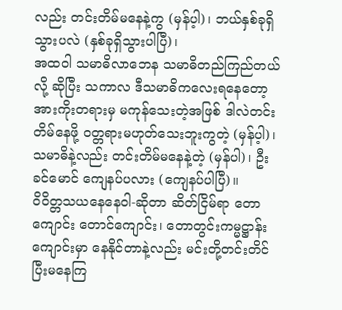လည်း တင်းတိမ်မနေနဲ့ကွ (မှန်ပ့ါ)၊ ဘယ်နှစ်ခုရှိသွားပလဲ (နှစ်ခုရှိသွားပါပြီ)၊
အထဝါ သမာဓိလာဘေန သမာဓိတည်ကြည်တယ်လို့ ဆိုပြီး သကာလ ဒီသမာဓိကလေးရနေတော့ အားကိုးတရားမှ မကုန်သေးတဲ့အဖြစ် ဒါလဲတင်းတိမ်နေဖို့ ဝတ္တရားမဟုတ်သေးဘူးကွတဲ့ (မှန်ပ့ါ)၊ သမာဓိနဲ့လည်း တင်းတိမ်မနေနဲ့တဲ့ (မှန်ပါ)၊ ဦးခင်မောင် ကျေနပ်ပလား (ကျေနပ်ပါပြီ)။
ဝိဝိတ္တသယနေနေဝါ-ဆိုတာ ဆိတ်ငြိမ်ရာ တောကျောင်း တောင်ကျောင်း၊ တောတွင်းကမ္မဋ္ဌာန်းကျောင်းမှာ နေနိုင်တာနဲ့လည်း မင်းတို့တင်းတိင်ပြီးမနေကြ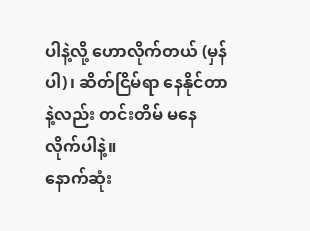ပါနဲ့လို့ ဟောလိုက်တယ် (မှန်ပါ)၊ ဆိတ်ငြိမ်ရာ နေနိုင်တာနဲ့လည်း တင်းတိမ် မနေလိုက်ပါနဲ့။
နောက်ဆုံး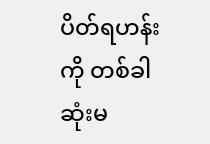ပိတ်ရဟန်းကို တစ်ခါဆုံးမ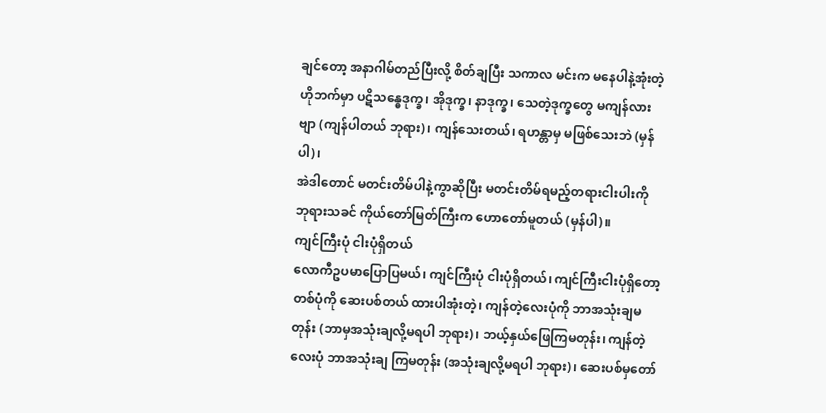ချင်တော့ အနာဂါမ်တည်ပြီးလို့ စိတ်ချပြီး သကာလ မင်းက မနေပါနဲ့အုံးတဲ့ ဟိုဘက်မှာ ပဋိသန္ဓေဒုက္ခ၊ အိုဒုက္ခ၊ နာဒုက္ခ၊ သေတဲ့ဒုက္ခတွေ မကျန်လားဗျာ (ကျန်ပါတယ် ဘုရား)၊ ကျန်သေးတယ်၊ ရဟန္တာမှ မဖြစ်သေးဘဲ (မှန်ပါ)၊
အဲဒါတောင် မတင်းတိမ်ပါနဲ့ကွာဆိုပြီး မတင်းတိမ်ရမည့်တရားငါးပါးကို ဘုရားသခင် ကိုယ်တော်မြတ်ကြီးက ဟောတော်မူတယ် (မှန်ပါ)။
ကျင်ကြီးပုံ ငါးပုံရှိတယ်
လောကီဥပမာပြောပြမယ်၊ ကျင်ကြီးပုံ ငါးပုံရှိတယ်၊ ကျင်ကြီးငါးပုံရှိတော့ တစ်ပုံကို ဆေးပစ်တယ် ထားပါအုံးတဲ့၊ ကျန်တဲ့လေးပုံကို ဘာအသုံးချမတုန်း (ဘာမှအသုံးချလို့မရပါ ဘုရား)၊ ဘယ့်နှယ်ဖြေကြမတုန်း၊ ကျန်တဲ့လေးပုံ ဘာအသုံးချ ကြမတုန်း (အသုံးချလို့မရပါ ဘုရား)၊ ဆေးပစ်မှတော်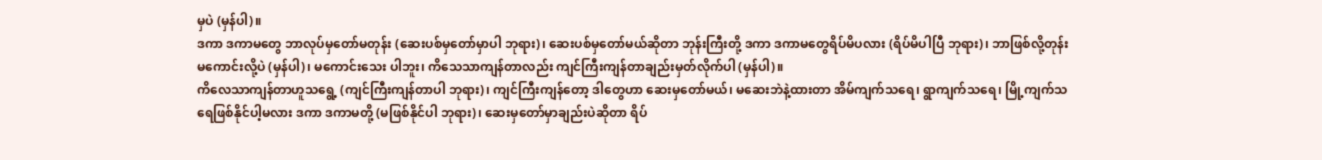မှပဲ (မှန်ပါ)။
ဒကာ ဒကာမတွေ ဘာလုပ်မှတော်မတုန်း (ဆေးပစ်မှတော်မှာပါ ဘုရား)၊ ဆေးပစ်မှတော်မယ်ဆိုတာ ဘုန်းကြီးတို့ ဒကာ ဒကာမတွေရိပ်မိပလား (ရိပ်မိပါပြီ ဘုရား)၊ ဘာဖြစ်လို့တုန်း မကောင်းလို့ပဲ (မှန်ပါ)၊ မကောင်းသေး ပါဘူး၊ ကိသေသာကျန်တာလည်း ကျင်ကြီးကျန်တာချည်းမှတ်လိုက်ပါ (မှန်ပါ)။
ကိလေသာကျန်တာဟူသရွေ့ (ကျင်ကြီးကျန်တာပါ ဘုရား)၊ ကျင်ကြီးကျန်တော့ ဒါတွေဟာ ဆေးမှတော်မယ်၊ မဆေးဘဲနဲ့ထားတာ အိမ်ကျက်သရေ၊ ရွာကျက်သရေ၊ မြို့ကျက်သရေဖြစ်နိုင်ပါ့မလား ဒကာ ဒကာမတို့ (မဖြစ်နိုင်ပါ ဘုရား)၊ ဆေးမှတော်မှာချည်းပဲဆိုတာ ရိပ်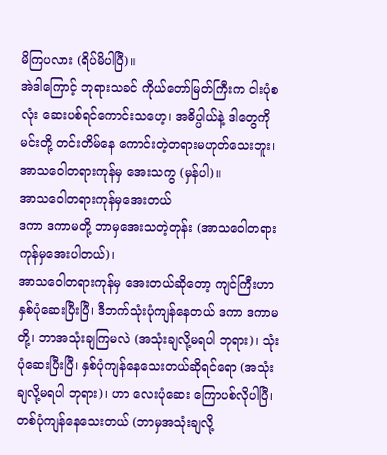မိကြပလား (ရိပ်မိပါပြီ)။
အဲဒါကြောင့် ဘုရားသခင် ကိုယ်တော်မြတ်ကြီးက ငါးပုံစလုံး ဆေးပစ်ရင်ကောင်းသဟေ့၊ အဓိပ္ပါယ်နဲ့ ဒါတွေကို မင်းတို့ တင်းတိမ်နေ ကောင်းတဲ့တရားမဟုတ်သေးဘူး၊ အာသဝေါတရားကုန်မှ အေးသကွ (မှန်ပါ)။
အာသဝေါတရားကုန်မှအေးတယ်
ဒကာ ဒကာမတို့ ဘာမှအေးသတဲ့တုန်း (အာသဝေါတရားကုန်မှအေးပါတယ်)၊
အာသဝေါတရားကုန်မှ အေးတယ်ဆိုတော့ ကျင်ကြီးဟာ နှစ်ပုံဆေးပြီးပြီ၊ ဒီဘက်သုံးပုံကျန်နေတယ် ဒကာ ဒကာမတို့၊ ဘာအသုံးချကြမလဲ (အသုံးချလို့မရပါ ဘုရား)၊ သုံးပုံဆေးပြီးပြီ၊ နှစ်ပုံကျန်နေသေးတယ်ဆိုရင်ရော (အသုံးချလို့မရပါ ဘုရား)၊ ဟာ လေးပုံဆေး ကြောပစ်လိုပါပြီ၊ တစ်ပုံကျန်နေသေးတယ် (ဘာမှအသုံးချလို့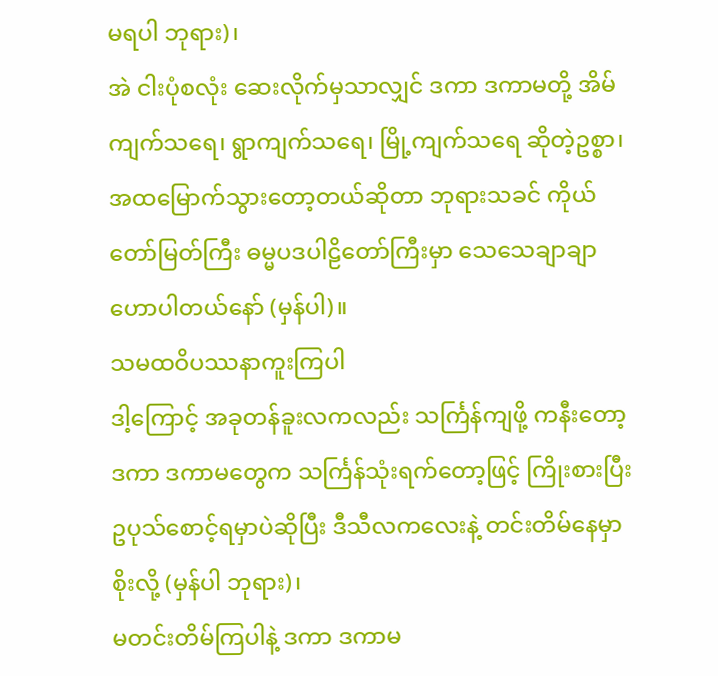မရပါ ဘုရား)၊
အဲ ငါးပုံစလုံး ဆေးလိုက်မှသာလျှင် ဒကာ ဒကာမတို့ အိမ်ကျက်သရေ၊ ရွာကျက်သရေ၊ မြို့ကျက်သရေ ဆိုတဲ့ဥစ္စာ၊ အထမြောက်သွားတော့တယ်ဆိုတာ ဘုရားသခင် ကိုယ်တော်မြတ်ကြီး ဓမ္မပဒပါဠိတော်ကြီးမှာ သေသေချာချာ ဟောပါတယ်နော် (မှန်ပါ)။
သမထဝိပဿနာကူးကြပါ
ဒါ့ကြောင့် အခုတန်ခူးလကလည်း သင်္ကြန်ကျဖို့ ကနီးတော့ ဒကာ ဒကာမတွေက သင်္ကြန်သုံးရက်တော့ဖြင့် ကြိုးစားပြီး ဥပုသ်စောင့်ရမှာပဲဆိုပြီး ဒီသီလကလေးနဲ့ တင်းတိမ်နေမှာစိုးလို့ (မှန်ပါ ဘုရား)၊
မတင်းတိမ်ကြပါနဲ့ ဒကာ ဒကာမ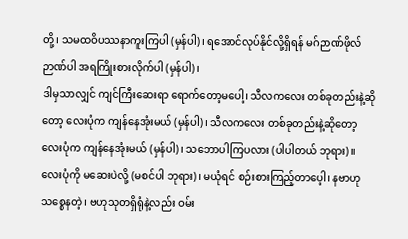တို့၊ သမထဝိပဿနာကူးကြပါ (မှန်ပါ)၊ ရအောင်လုပ်နိုင်လို့ရှိရန် မဂ်ဉာဏ်ဖိုလ်ဉာဏ်ပါ အရကြိုးစားလိုက်ပါ (မှန်ပါ)၊
ဒါမှသာလျှင် ကျင်ကြီးဆေးရာ ရောက်တော့မပေါ့၊ သီလကလေး တစ်ခုတည်းနဲ့ဆိုတော့ လေးပုံက ကျန်နေအုံးမယ် (မှန်ပါ)၊ သီလကလေး တစ်ခုတည်းနဲ့ဆိုတော့ လေးပုံက ကျန်နေအုံးမယ် (မှန်ပါ)၊ သဘောပါကြပလား (ပါပါတယ် ဘုရား)။
လေးပုံကို မဆေးပဲလို့ (မစင်ပါ ဘုရား)၊ မယုံရင် စဉ်းစားကြည့်တာပေ့ါ၊ နဗာဟုသစ္စေနတဲ့၊ ဗဟုသုတရှိရုံနဲ့လည်း ဝမ်း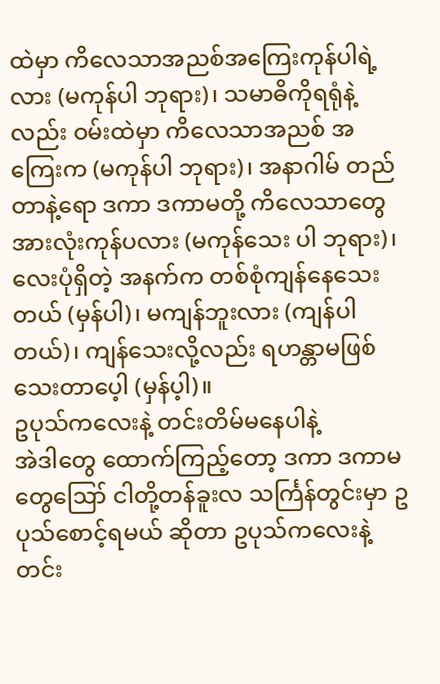ထဲမှာ ကိလေသာအညစ်အကြေးကုန်ပါရဲ့လား (မကုန်ပါ ဘုရား)၊ သမာဓိကိုရရုံနဲ့လည်း ဝမ်းထဲမှာ ကိလေသာအညစ် အကြေးက (မကုန်ပါ ဘုရား)၊ အနာဂါမ် တည်တာနဲ့ရော ဒကာ ဒကာမတို့ ကိလေသာတွေ အားလုံးကုန်ပလား (မကုန်သေး ပါ ဘုရား)၊ လေးပုံရှိတဲ့ အနက်က တစ်စုံကျန်နေသေးတယ် (မှန်ပါ)၊ မကျန်ဘူးလား (ကျန်ပါတယ်)၊ ကျန်သေးလို့လည်း ရဟန္တာမဖြစ်သေးတာပေ့ါ (မှန်ပ့ါ)။
ဥပုသ်ကလေးနဲ့ တင်းတိမ်မနေပါနဲ့
အဲဒါတွေ ထောက်ကြည့်တော့ ဒကာ ဒကာမတွေဪ ငါတို့တန်ခူးလ သင်္ကြန်တွင်းမှာ ဥပုသ်စောင့်ရမယ် ဆိုတာ ဥပုသ်ကလေးနဲ့ တင်း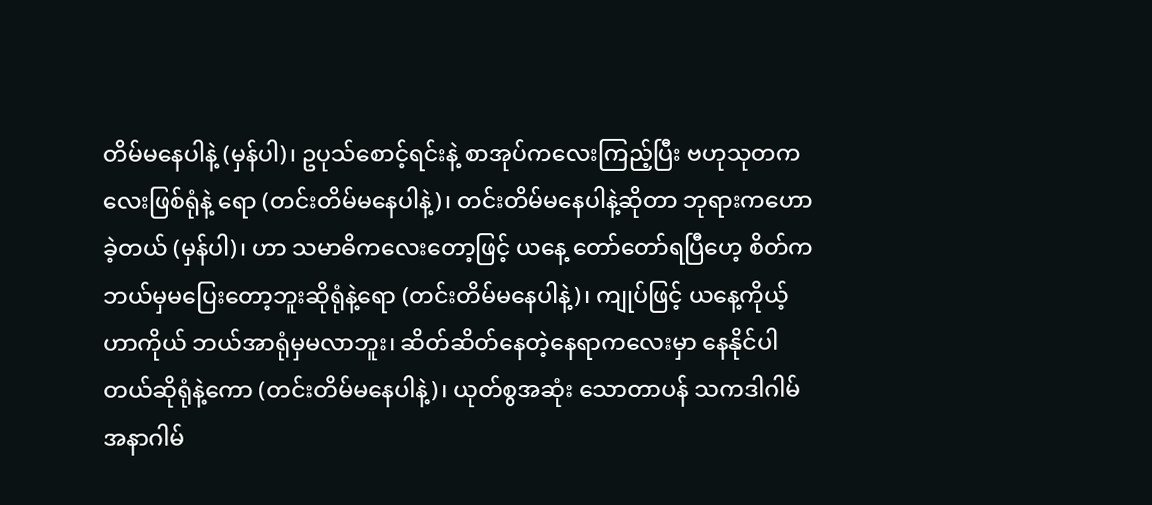တိမ်မနေပါနဲ့ (မှန်ပါ)၊ ဥပုသ်စောင့်ရင်းနဲ့ စာအုပ်ကလေးကြည့်ပြီး ဗဟုသုတကလေးဖြစ်ရုံနဲ့ ရော (တင်းတိမ်မနေပါနဲ့)၊ တင်းတိမ်မနေပါနဲ့ဆိုတာ ဘုရားကဟောခဲ့တယ် (မှန်ပါ)၊ ဟာ သမာဓိကလေးတော့ဖြင့် ယနေ့ တော်တော်ရပြီဟေ့ စိတ်က ဘယ်မှမပြေးတော့ဘူးဆိုရုံနဲ့ရော (တင်းတိမ်မနေပါနဲ့)၊ ကျုပ်ဖြင့် ယနေ့ကိုယ့်ဟာကိုယ် ဘယ်အာရုံမှမလာဘူး၊ ဆိတ်ဆိတ်နေတဲ့နေရာကလေးမှာ နေနိုင်ပါတယ်ဆိုရုံနဲ့ကော (တင်းတိမ်မနေပါနဲ့)၊ ယုတ်စွအဆုံး သောတာပန် သကဒါဂါမ် အနာဂါမ်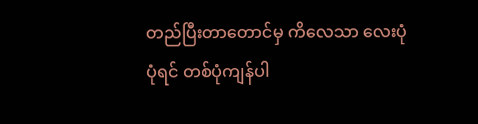တည်ပြီးတာတောင်မှ ကိလေသာ လေးပုံပုံရင် တစ်ပုံကျန်ပါ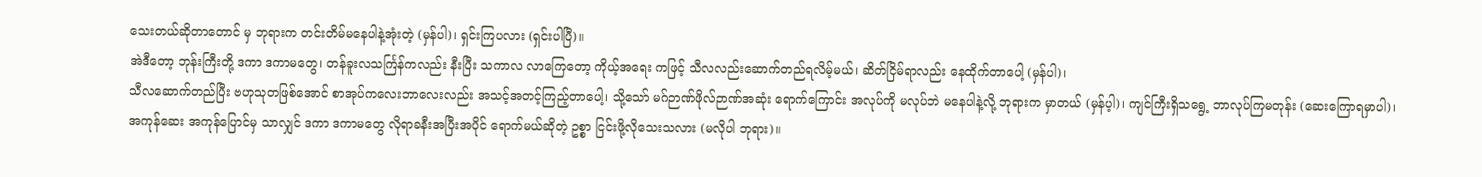သေးတယ်ဆိုတာတောင် မှ ဘုရားက တင်းတိမ်မနေပါနဲ့အုံးတဲ့ (မှန်ပါ)၊ ရှင်းကြပလား (ရှင်းပါပြီ)။
အဲဒီတော့ ဘုန်းကြီးတို့ ဒကာ ဒကာမတွေ၊ တန်ခူးလသင်္ကြန်ကလည်း နီးပြီး သကာလ လာကြေတော့ ကိုယ့်အရေး ကဖြင့် သီလလည်းဆောက်တည်ရလိမ့်မယ်၊ ဆိတ်ငြိမ်ရာလည်း နေထိုက်တာပေါ့ (မှန်ပါ)၊
သီလဆောက်တည်ပြီး ဗဟုသုတဖြစ်အောင် စာအုပ်ကလေးဘာလေးလည်း အသင့်အတင့်ကြည့်တာပေါ့၊ သို့သော် မဂ်ဉာဏ်ဖိုလ်ဉာဏ်အဆုံး ရောက်ကြောင်း အလုပ်ကို မလုပ်ဘဲ မနေပါနဲ့လို့ ဘုရားက မှာတယ် (မှန်ပ့ါ)၊ ကျင်ကြီးရှိသရွေ့ ဘာလုပ်ကြမတုန်း (ဆေးကြောရမှာပါ)၊
အကုန်ဆေး အကုန်ပြောင်မှ သာလျှင် ဒကာ ဒကာမတွေ လိုရာခနီးအပြီးအပိုင် ရောက်မယ်ဆိုတဲ့ ဥစ္စာ ငြင်းဖို့လိုသေးသလား (မလိုပါ ဘုရား)။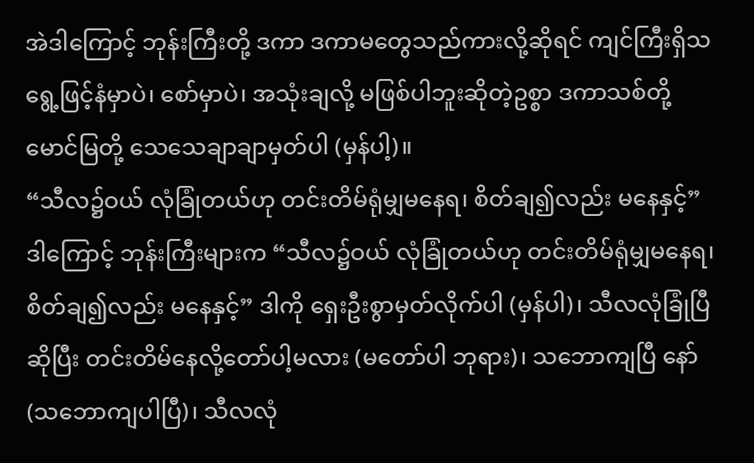အဲဒါကြောင့် ဘုန်းကြီးတို့ ဒကာ ဒကာမတွေသည်ကားလို့ဆိုရင် ကျင်ကြီးရှိသရွေ့ဖြင့်နံမှာပဲ၊ စော်မှာပဲ၊ အသုံးချလို့ မဖြစ်ပါဘူးဆိုတဲ့ဥစ္စာ ဒကာသစ်တို့ မောင်မြတို့ သေသေချာချာမှတ်ပါ (မှန်ပါ့)။
“သီလ၌ဝယ် လုံခြုံတယ်ဟု တင်းတိမ်ရုံမျှမနေရ၊ စိတ်ချ၍လည်း မနေနှင့်”
ဒါကြောင့် ဘုန်းကြီးများက “သီလ၌ဝယ် လုံခြုံတယ်ဟု တင်းတိမ်ရုံမျှမနေရ၊ စိတ်ချ၍လည်း မနေနှင့်” ဒါကို ရှေးဦးစွာမှတ်လိုက်ပါ (မှန်ပါ)၊ သီလလုံခြုံပြီဆိုပြီး တင်းတိမ်နေလို့တော်ပါ့မလား (မတော်ပါ ဘုရား)၊ သဘောကျပြီ နော် (သဘောကျပါပြီ)၊ သီလလုံ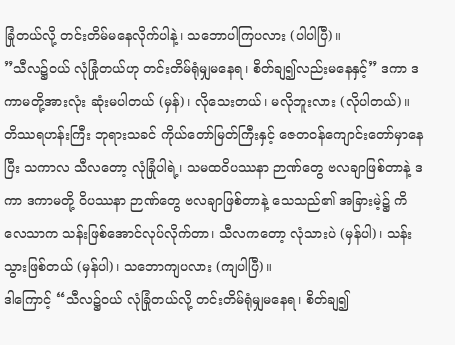ခြုံတယ်လို့ တင်းတိမ်မနေလိုက်ပါနဲ့၊ သဘောပါကြပလား (ပါပါပြီ)။
”သီလ၌ဝယ် လုံခြုံတယ်ဟု တင်းတိမ်ရုံမျှမနေရ၊ စိတ်ချ၍လည်းမနေနှင့်” ဒကာ ဒကာမတို့အားလုံး ဆုံးမပါတယ် (မှန်)၊ လိုသေးတယ်၊ မလိုဘူးလား (လိုပါတယ်)။
တိဿရဟန်းကြီး ဘုရားသခင် ကိုယ်တော်မြတ်ကြီးနှင့် ဇေတဝန်ကျောင်းတော်မှာနေပြီး သကာလ သီလတော့ လုံခြုံပါရဲ့၊ သမထဝိပဿနာ ဉာဏ်တွေ ဗလချာဖြစ်တာနဲ့ ဒကာ ဒကာမတို့ ဝိပဿနာ ဉာဏ်တွေ ဗလချာဖြစ်တာနဲ့ သေသည်၏ အခြားမဲ့၌ ကိလေသာက သန်းဖြစ်အောင်လုပ်လိုက်တာ၊ သီလကတော့ လုံသားပဲ (မှန်ပါ)၊ သန်းသွားဖြစ်တယ် (မှန်ပါ)၊ သဘောကျပလား (ကျပါပြီ)။
ဒါကြောင့် “သီလ၌ဝယ် လုံခြုံတယ်လို့ တင်းတိမ်ရုံမျှမနေရ၊ စိတ်ချ၍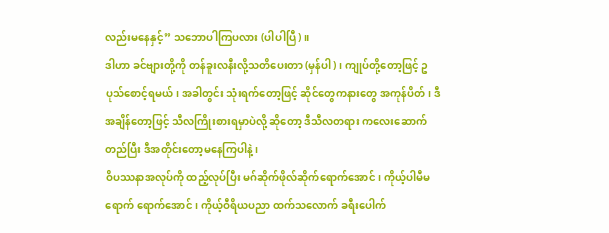လည်းမနေနှင့်” သဘောပါကြပလား (ပါပါပြီ)။
ဒါဟာ ခင်ဗျားတို့ကို တန်ခူးလနီးလို့သတိပေးတာ (မှန်ပါ)၊ ကျုပ်တို့တော့ဖြင့် ဥပုသ်စောင့်ရမယ်၊ အခါတွင်း သုံးရက်တော့ဖြင့် ဆိုင်တွေကနားတွေ အကုန်ပိတ်၊ ဒီအချိန်တော့ဖြင့် သီလကြိုးစားရမှာပဲလို့ ဆိုတော့ ဒီသီလတရား ကလေးဆောက်တည်ပြီး ဒီအတိုင်းတော့မနေကြပါနဲ့၊
ဝိပဿနာအလုပ်ကို ထည့်လုပ်ပြီး မဂ်ဆိုက်ဖိုလ်ဆိုက်ရောက်အောင်၊ ကိုယ့်ပါမီမရောက် ရောက်အောင်၊ ကိုယ့်ဝီရိယပညာ ထက်သလောက် ခရီးပေါက်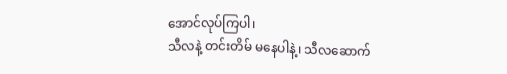အောင်လုပ်ကြပါ၊
သီလနဲ့ တင်းတိမ် မနေပါနဲ့၊ သီလဆောက်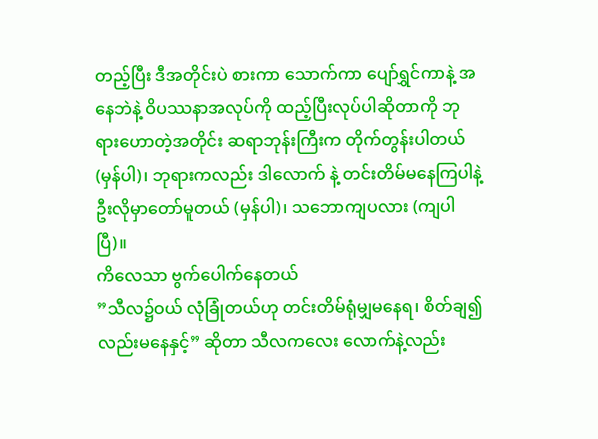တည့်ပြီး ဒီအတိုင်းပဲ စားကာ သောက်ကာ ပျော်ရွှင်ကာနဲ့ အနေဘဲနဲ့ ဝိပဿနာအလုပ်ကို ထည့်ပြီးလုပ်ပါဆိုတာကို ဘုရားဟောတဲ့အတိုင်း ဆရာဘုန်းကြီးက တိုက်တွန်းပါတယ် (မှန်ပါ)၊ ဘုရားကလည်း ဒါလောက် နဲ့ တင်းတိမ်မနေကြပါနဲ့ ဦးလိုမှာတော်မူတယ် (မှန်ပါ)၊ သဘောကျပလား (ကျပါပြီ)။
ကိလေသာ ဗွက်ပေါက်နေတယ်
”သီလ၌ဝယ် လုံခြုံတယ်ဟု တင်းတိမ်ရုံမျှမနေရ၊ စိတ်ချ၍လည်းမနေနှင့်” ဆိုတာ သီလကလေး လောက်နဲ့လည်း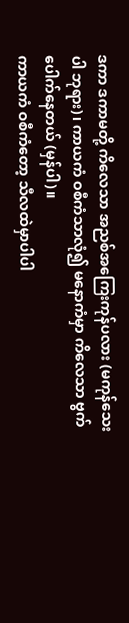ဒကာ ဒကာမတို့ ကိလေသာ အညစ်အကြေးကုန်ပလား (မကုန်သေးပါ ဘုရား)၊ ကာယကံ ဝစီကံသာလုံ၍ မနောကံမှာ ကိလေသာ ဗွက်ပေါက်နေတယ် (မှန်ပါ)။
ကာယကံ ဝစီကံတော့ သီလထဲမှာပါပါ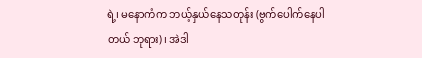ရဲ့၊ မနောကံက ဘယ့်နှယ်နေသတုန်း (ဗွက်ပေါက်နေပါတယ် ဘုရား)၊ အဲဒါ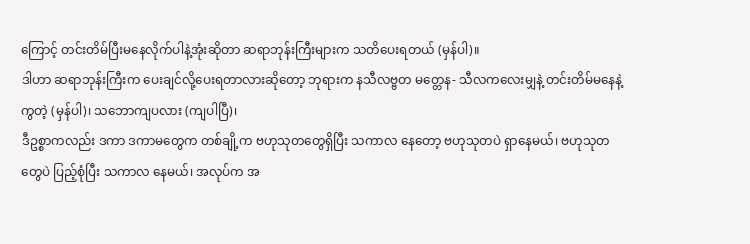ကြောင့် တင်းတိမ်ပြီးမနေလိုက်ပါနဲ့အုံးဆိုတာ ဆရာဘုန်းကြီးများက သတိပေးရတယ် (မှန်ပါ)။
ဒါဟာ ဆရာဘုန်းကြီးက ပေးချင်လို့ပေးရတာလားဆိုတော့ ဘုရားက နသီလဗ္ဗတ မတ္တေန- သီလကလေးမျှနဲ့ တင်းတိမ်မနေနဲ့ကွတဲ့ (မှန်ပါ)၊ သဘောကျပလား (ကျပါပြီ)၊
ဒီဥစ္စာကလည်း ဒကာ ဒကာမတွေက တစ်ချို့က ဗဟုသုတတွေရှိပြီး သကာလ နေတော့ ဗဟုသုတပဲ ရှာနေမယ်၊ ဗဟုသုတတွေပဲ ပြည့်စုံပြီး သကာလ နေမယ်၊ အလုပ်က အ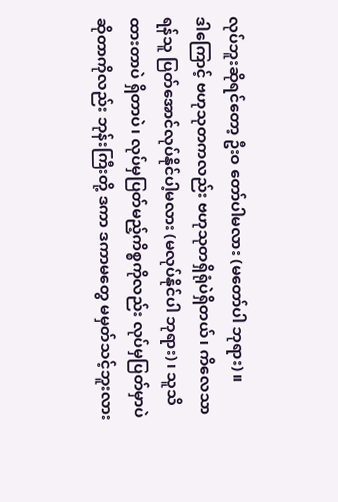လုပ်ဘူးဆိုရင်တော့ ဦးဝ တော်ပါမလား (မတော်ပါ ဘုရား)။
ဒါကြောင့် ဗဟုသုတကလည်း ဗဟုသုတရှိရုံပဲရှိတယ်၊ ကိလေသာရန်သူ ပြတ်အောင်လုပ်နိုင်ပါ့မလား (မလုပ်နိုင်ပါ ဘုရား)၊ သူသိထားတာပဲ ရှိတာပဲ၊ လုပ်မှပြတ်မည့်ကိစ္စကိုလည်း လုပ်မှပြတ်မှာပဲ ဆိုတာကိုလည်း ဘုန်းကြီးတို့ ဒကာ ဒကာမတွေ မမှတ်သင့်ဘူးလား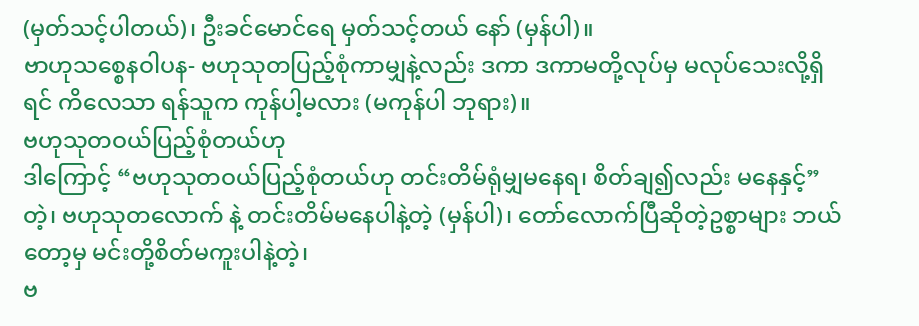(မှတ်သင့်ပါတယ်)၊ ဦးခင်မောင်ရေ မှတ်သင့်တယ် နော် (မှန်ပါ)။
ဗာဟုသစ္စေနဝါပန- ဗဟုသုတပြည့်စုံကာမျှနဲ့လည်း ဒကာ ဒကာမတို့လုပ်မှ မလုပ်သေးလို့ရှိရင် ကိလေသာ ရန်သူက ကုန်ပါ့မလား (မကုန်ပါ ဘုရား)။
ဗဟုသုတဝယ်ပြည့်စုံတယ်ဟု
ဒါကြောင့် “ဗဟုသုတဝယ်ပြည့်စုံတယ်ဟု တင်းတိမ်ရုံမျှမနေရ၊ စိတ်ချ၍လည်း မနေနှင့်” တဲ့၊ ဗဟုသုတလောက် နဲ့ တင်းတိမ်မနေပါနဲ့တဲ့ (မှန်ပါ)၊ တော်လောက်ပြီဆိုတဲ့ဥစ္စာများ ဘယ်တော့မှ မင်းတို့စိတ်မကူးပါနဲ့တဲ့၊
ဗ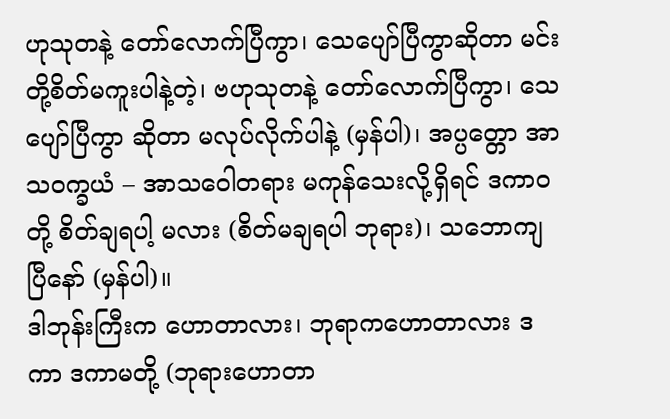ဟုသုတနဲ့ တော်လောက်ပြီကွာ၊ သေပျော်ပြီကွာဆိုတာ မင်းတို့စိတ်မကူးပါနဲ့တဲ့၊ ဗဟုသုတနဲ့ တော်လောက်ပြီကွာ၊ သေပျော်ပြီကွာ ဆိုတာ မလုပ်လိုက်ပါနဲ့ (မှန်ပါ)၊ အပ္ပတ္တော အာသဝက္ခယံ – အာသဝေါတရား မကုန်သေးလို့ရှိရင် ဒကာဝတို့ စိတ်ချရပါ့ မလား (စိတ်မချရပါ ဘုရား)၊ သဘောကျပြီနော် (မှန်ပါ)။
ဒါဘုန်းကြီးက ဟောတာလား၊ ဘုရာကဟောတာလား ဒကာ ဒကာမတို့ (ဘုရားဟောတာ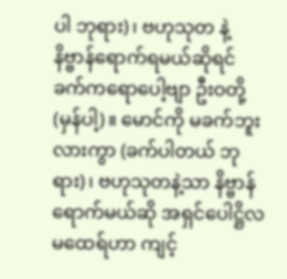ပါ ဘုရား)၊ ဗဟုသုတ နဲ့ နိဗ္ဗာန်ရောက်ရမယ်ဆိုရင် ခက်ကရောပေါ့ဗျာ ဦးဝတို့ (မှန်ပါ့)။ မောင်ကို မခက်ဘူးလားကွာ (ခက်ပါတယ် ဘုရား)၊ ဗဟုသုတနဲ့သာ နိဗ္ဗာန်ရောက်မယ်ဆို အရှင်ပေါဋ္ဌိလ မထေရ်ဟာ ကျင့်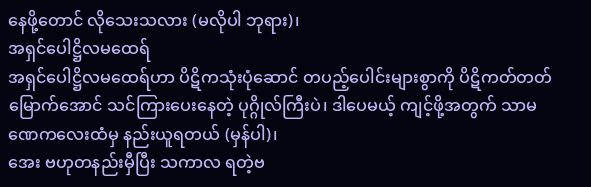နေဖို့တောင် လိုသေးသလား (မလိုပါ ဘုရား)၊
အရှင်ပေါဋ္ဌိလမထေရ်
အရှင်ပေါဋ္ဌိလမထေရ်ဟာ ပိဋိကသုံးပုံဆောင် တပည့်ပေါင်းများစွာကို ပိဋိကတ်တတ်မြောက်အောင် သင်ကြားပေးနေတဲ့ ပုဂ္ဂိုလ်ကြီးပဲ၊ ဒါပေမယ့် ကျင့်ဖို့အတွက် သာမဏေကလေးထံမှ နည်းယူရတယ် (မှန်ပါ)၊
အေး ဗဟုတနည်းမှီပြီး သကာလ ရတဲ့ဗ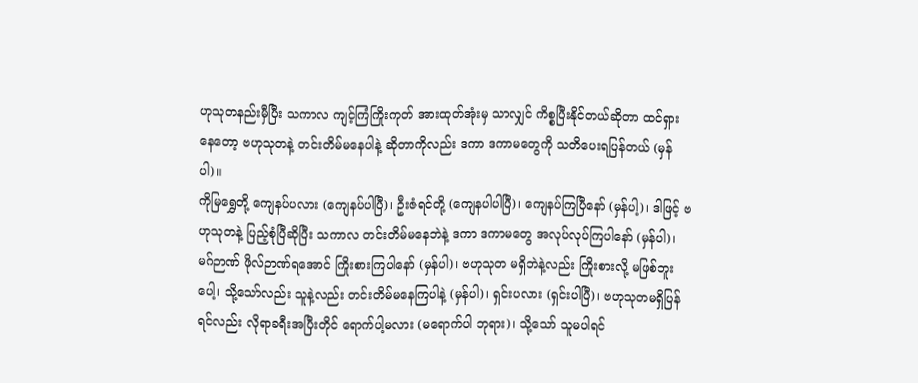ဟုသုတနည်းမှီပြီး သကာလ ကျင့်ကြံကြိုးကုတ် အားထုတ်အုံးမှ သာလျှင် ကိစ္စပြီးနိုင်တယ်ဆိုတာ ထင်ရှားနေတော့ ဗဟုသုတနဲ့ တင်းတိမ်မနေပါနဲ့ ဆိုတာကိုလည်း ဒကာ ဒကာမတွေကို သတိပေးရပြန်တယ် (မှန်ပါ)။
ကိုမြရွှေတို့ ကျေနပ်ပလား (ကျေနပ်ပါပြီ)၊ ဦးဇံရင်တို့ (ကျေနပါပါပြီ)၊ ကျေနပ်ကြပြီနော် (မှန်ပါ့)၊ ဒါဖြင့် ဗဟုသုတနဲ့ ပြည့်စုံပြီဆိုပြီး သကာလ တင်းတိမ်မနေဘဲနဲ့ ဒကာ ဒကာမတွေ အလုပ်လုပ်ကြပါနော် (မှန်ပါ)၊
မဂ်ဉာဏ် ဖိုလ်ဉာဏ်ရအောင် ကြိုးစားကြပါနော် (မှန်ပါ)၊ ဗဟုသုတ မရှိဘဲနဲ့လည်း ကြိုးစားလို့ မဖြစ်ဘူးပေါ့၊ သို့သော်လည်း သူနဲ့လည်း တင်းတိမ်မနေကြပါနဲ့ (မှန်ပါ)၊ ရှင်းပလား (ရှင်းပါပြီ)၊ ဗဟုသုတမရှိပြန်ရင်လည်း လိုရာခရီးအပြီးတိုင် ရောက်ပါ့မလား (မရောက်ပါ ဘုရား)၊ သို့သော် သူမပါရင်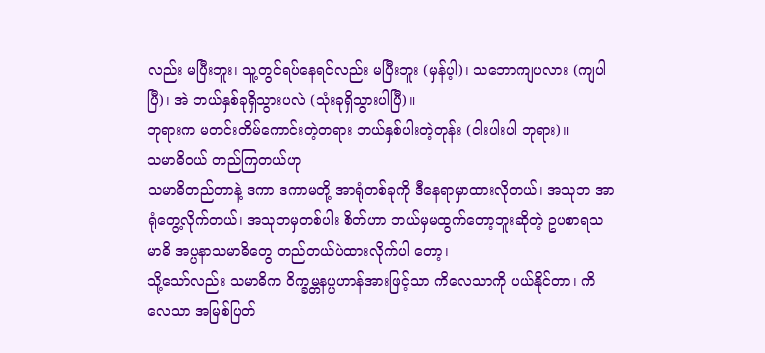လည်း မပြီးဘူး၊ သူ့တွင်ရပ်နေရင်လည်း မပြီးဘူး (မှန်ပ့ါ)၊ သဘောကျပလား (ကျပါပြီ)၊ အဲ ဘယ်နှစ်ခုရှိသွားပလဲ (သုံးခုရှိသွားပါပြီ)။
ဘုရားက မတင်းတိမ်ကောင်းတဲ့တရား ဘယ်နှစ်ပါးတဲ့တုန်း (ငါးပါးပါ ဘုရား)။
သမာဓိဝယ် တည်ကြတယ်ဟု
သမာဓိတည်တာနဲ့ ဒကာ ဒကာမတို့ အာရုံတစ်ခုကို ဒီနေရာမှာထားလိုတယ်၊ အသုဘ အာရုံတွေ့လိုက်တယ်၊ အသုဘမှတစ်ပါး စိတ်ဟာ ဘယ်မှမထွက်တော့ဘူးဆိုတဲ့ ဥပစာရသမာဓိ အပ္ပနာသမာဓိတွေ တည်တယ်ပဲထားလိုက်ပါ တော့၊
သို့သော်လည်း သမာဓိက ဝိက္ခမ္တနပ္ပဟာန်အားဖြင့်သာ ကိလေသာကို ပယ်နိုင်တာ၊ ကိလေသာ အမြစ်ပြတ်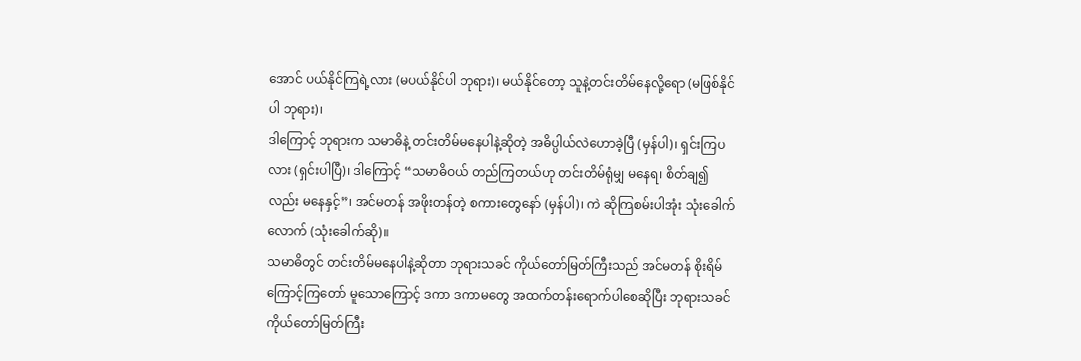အောင် ပယ်နိုင်ကြရဲ့လား (မပယ်နိုင်ပါ ဘုရား)၊ မယ်နိုင်တော့ သူနဲ့တင်းတိမ်နေလို့ရော (မဖြစ်နိုင်ပါ ဘုရား)၊
ဒါကြောင့် ဘုရားက သမာဓိနဲ့ တင်းတိမ်မနေပါနဲ့ဆိုတဲ့ အဓိပ္ပါယ်လဲဟောခဲ့ပြီ (မှန်ပါ)၊ ရှင်းကြပလား (ရှင်းပါပြီ)၊ ဒါကြောင့် “သမာဓိဝယ် တည်ကြတယ်ဟု တင်းတိမ်ရုံမျှ မနေရ၊ စိတ်ချ၍လည်း မနေနှင့်”၊ အင်မတန် အဖိုးတန်တဲ့ စကားတွေနော် (မှန်ပါ)၊ ကဲ ဆိုကြစမ်းပါအုံး သုံးခေါက်လောက် (သုံးခေါက်ဆို)။
သမာဓိတွင် တင်းတိမ်မနေပါနဲ့ဆိုတာ ဘုရားသခင် ကိုယ်တော်မြတ်ကြီးသည် အင်မတန် စိုးရိမ် ကြောင့်ကြတော် မူသောကြောင့် ဒကာ ဒကာမတွေ အထက်တန်းရောက်ပါစေဆိုပြီး ဘုရားသခင် ကိုယ်တော်မြတ်ကြီး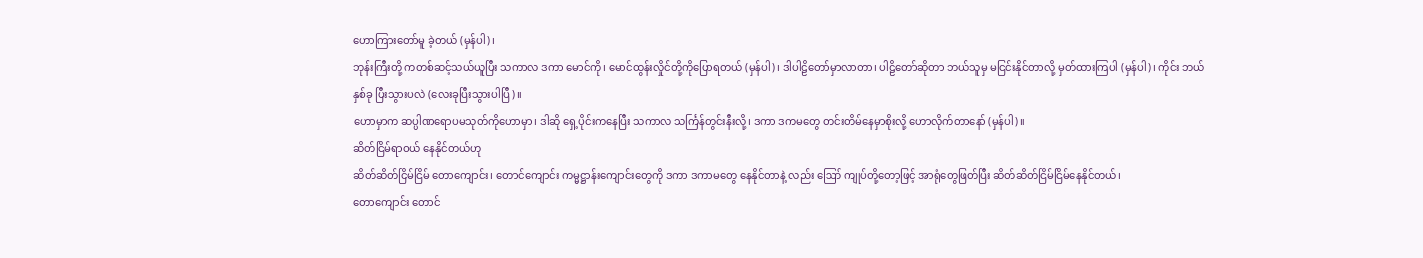ဟောကြားတော်မူ ခဲ့တယ် (မှန်ပါ)၊
ဘုန်းကြီးတို့ ကတစ်ဆင့်သယ်ယူပြီး သကာလ ဒကာ မောင်ကို၊ မောင်ထွန်းလှိုင်တို့ကိုပြောရတယ် (မှန်ပါ)၊ ဒါပါဠိတော်မှာလာတာ၊ ပါဠိတော်ဆိုတာ ဘယ်သူမှ မငြင်းနိုင်တာလို့ မှတ်ထားကြပါ (မှန်ပါ)၊ ကိုင်း ဘယ်နှစ်ခု ပြီးသွားပလဲ (လေးခုပြီးသွားပါပြီ)။
ဟောမှာက ဆပ္ပါဏရောပမသုတ်ကိုဟောမှာ၊ ဒါဆို ရှေ့ပိုင်းကနေပြီး သကာလ သင်္ကြန်တွင်းနီးလို့၊ ဒကာ ဒကမတွေ တင်းတိမ်နေမှာစိုးလို့ ဟောလိုက်တာနော် (မှန်ပါ)။
ဆိတ်ငြိမ်ရာဝယ် နေနိုင်တယ်ဟု
ဆိတ်ဆိတ်ငြိမ်ငြိမ် တောကျောင်း၊ တောင်ကျောင်း ကမ္မဋ္ဌာန်းကျောင်းတွေကို ဒကာ ဒကာမတွေ နေနိုင်တာနဲ့ လည်း ဪ ကျုပ်တို့တော့ဖြင့် အာရုံတွေဖြတ်ပြီး ဆိတ်ဆိတ်ငြိမ်ငြိမ်နေနိုင်တယ်၊
တောကျောင်း တောင်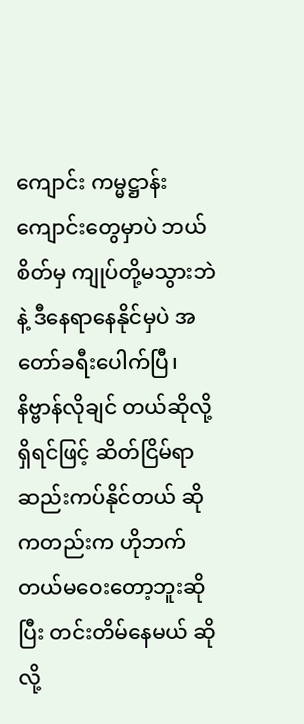ကျောင်း ကမ္မဋ္ဌာန်းကျောင်းတွေမှာပဲ ဘယ်စိတ်မှ ကျုပ်တို့မသွားဘဲနဲ့ ဒီနေရာနေနိုင်မှပဲ အတော်ခရီးပေါက်ပြီ၊ နိဗ္ဗာန်လိုချင် တယ်ဆိုလို့ရှိရင်ဖြင့် ဆိတ်ငြိမ်ရာ ဆည်းကပ်နိုင်တယ် ဆိုကတည်းက ဟိုဘက် တယ်မဝေးတော့ဘူးဆိုပြီး တင်းတိမ်နေမယ် ဆိုလို့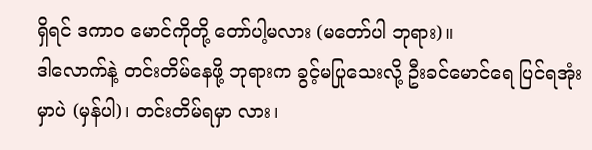ရှိရင် ဒကာဝ မောင်ကိုတို့ တော်ပါ့မလား (မတော်ပါ ဘုရား)။
ဒါလောက်နဲ့ တင်းတိမ်နေဖို့ ဘုရားက ခွင့်မပြုသေးလို့ ဦးခင်မောင်ရေ ပြင်ရအုံးမှာပဲ (မှန်ပါ)၊ တင်းတိမ်ရမှာ လား၊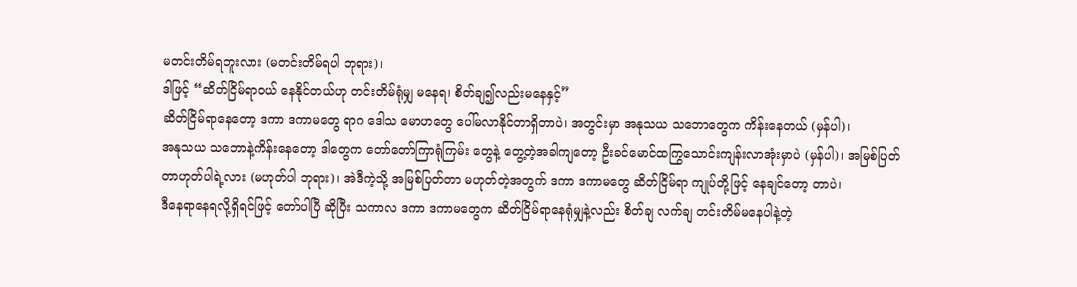မတင်းတိမ်ရဘူးလား (မတင်းတိမ်ရပါ ဘုရား)၊
ဒါဖြင့် “ဆိတ်ငြိမ်ရာဝယ် နေနိုင်တယ်ဟု တင်းတိမ်ရုံမျှ မနေရ၊ စိတ်ချ၍လည်းမနေနှင့်”
ဆိတ်ငြိမ်ရာနေတော့ ဒကာ ဒကာမတွေ ရာဂ ဒေါသ မောဟတွေ ပေါ်မလာနိုင်တာရှိတာပဲ၊ အတွင်းမှာ အနုသယ သဘောတွေက ကိန်းနေတယ် (မှန်ပါ)၊
အနုသယ သဘောနဲ့ကိန်းနေတော့ ဒါတွေက တော်တော်ကြာရုံကြမ်း တွေနဲ့ တွေ့တဲ့အခါကျတော့ ဦးခင်မောင်ထကြွသောင်းကျန်းလာအုံးမှာပဲ (မှန်ပါ)၊ အမြစ်ပြတ်တာဟုတ်ပါရဲ့လား (မဟုတ်ပါ ဘုရား)၊ အဲဒီကဲ့သို့ အမြစ်ပြတ်တာ မဟုတ်တဲ့အတွက် ဒကာ ဒကာမတွေ ဆိတ်ငြိမ်ရာ ကျုပ်တို့ဖြင့် နေချင်တော့ တာပဲ၊
ဒီနေရာနေရလို့ရှိရင်ဖြင့် တော်ပါပြီ ဆိုပြီး သကာလ ဒကာ ဒကာမတွေက ဆိတ်ငြိမ်ရာနေရုံမျှနဲ့လည်း စိတ်ချ လက်ချ တင်းတိမ်မနေပါနဲ့တဲ့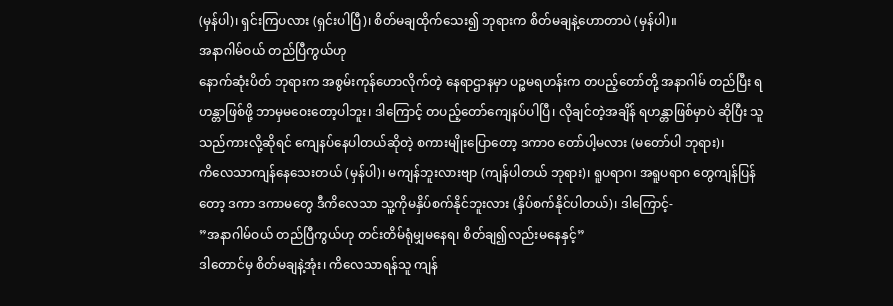(မှန်ပါ)၊ ရှင်းကြပလား (ရှင်းပါပြီ)၊ စိတ်မချထိုက်သေး၍ ဘုရားက စိတ်မချနဲ့ဟောတာပဲ (မှန်ပါ)။
အနာဂါမ်ဝယ် တည်ပြီကွယ်ဟု
နောက်ဆုံးပိတ် ဘုရားက အစွမ်းကုန်ဟောလိုက်တဲ့ နေရာဌာနမှာ ပဉ္စမရဟန်းက တပည့်တော်တို့ အနာဂါမ် တည်ပြီး ရဟန္တာဖြစ်ဖို့ ဘာမှမဝေးတော့ပါဘူး၊ ဒါကြောင့် တပည့်တော်ကျေနပ်ပါပြီ၊ လိုချင်တဲ့အချိန် ရဟန္တာဖြစ်မှာပဲ ဆိုပြီး သူသည်ကားလို့ဆိုရင် ကျေနပ်နေပါတယ်ဆိုတဲ့ စကားမျိုးပြောတော့ ဒကာဝ တော်ပါ့မလား (မတော်ပါ ဘုရား)၊
ကိလေသာကျန်နေသေးတယ် (မှန်ပါ)၊ မကျန်ဘူးလားဗျာ (ကျန်ပါတယ် ဘုရား)၊ ရူပရာဂ၊ အရူပရာဂ တွေကျန်ပြန်တော့ ဒကာ ဒကာမတွေ ဒီကိလေသာ သူ့ကိုမနှိပ်စက်နိုင်ဘူးလား (နှိပ်စက်နိုင်ပါတယ်)၊ ဒါကြောင့်-
”အနာဂါမ်ဝယ် တည်ပြီကွယ်ဟု တင်းတိမ်ရုံမျှမနေရ၊ စိတ်ချ၍လည်းမနေနှင့်”
ဒါတောင်မှ စိတ်မချနဲ့အုံး၊ ကိလေသာရန်သူ ကျန်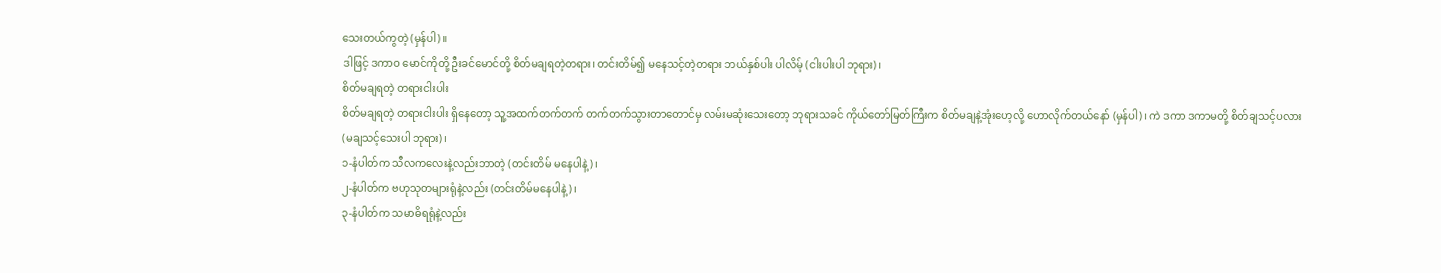သေးတယ်ကွတဲ့ (မှန်ပါ)။
ဒါဖြင့် ဒကာဝ မောင်ကိုတို့ ဦးခင်မောင်တို့ စိတ်မချရတဲ့တရား၊ တင်းတိမ်၍ မနေသင့်တဲ့တရား ဘယ်နှစ်ပါး ပါလိမ့် (ငါးပါးပါ ဘုရား)၊
စိတ်မချရတဲ့ တရားငါးပါး
စိတ်မချရတဲ့ တရားငါးပါး ရှိနေတော့ သူ့အထက်တက်တက် တက်တက်သွားတာတောင်မှ လမ်းမဆုံးသေးတော့ ဘုရားသခင် ကိုယ်တော်မြတ်ကြီးက စိတ်မချနဲ့အုံးဟေ့လို့ ဟောလိုက်တယ်နော် (မှန်ပါ)၊ ကဲ ဒကာ ဒကာမတို့ စိတ်ချသင့်ပလား (မချသင့်သေးပါ ဘုရား)၊
၁-နံပါတ်က သီလကလေးနဲ့လည်းဘာတဲ့ (တင်းတိမ် မနေပါနဲ့)၊
၂-နံပါတ်က ဗဟုသုတများရုံနဲ့လည်း (တင်းတိမ်မနေပါနဲ့)၊
၃-နံပါတ်က သမာဓိရရုံနဲ့လည်း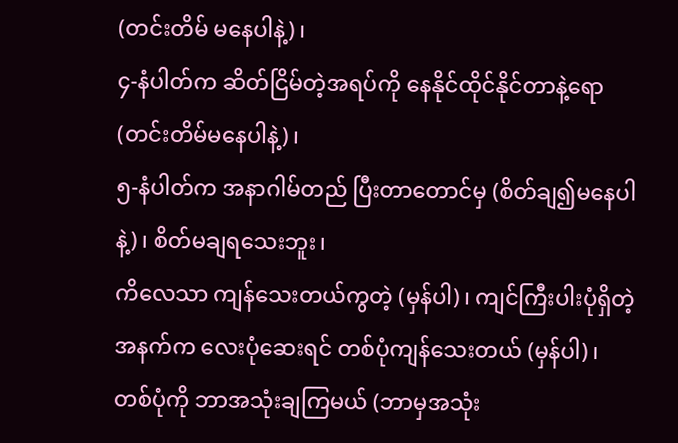(တင်းတိမ် မနေပါနဲ့)၊
၄-နံပါတ်က ဆိတ်ငြိမ်တဲ့အရပ်ကို နေနိုင်ထိုင်နိုင်တာနဲ့ရော (တင်းတိမ်မနေပါနဲ့)၊
၅-နံပါတ်က အနာဂါမ်တည် ပြီးတာတောင်မှ (စိတ်ချ၍မနေပါနဲ့)၊ စိတ်မချရသေးဘူး၊
ကိလေသာ ကျန်သေးတယ်ကွတဲ့ (မှန်ပါ)၊ ကျင်ကြီးပါးပုံရှိတဲ့ အနက်က လေးပုံဆေးရင် တစ်ပုံကျန်သေးတယ် (မှန်ပါ)၊ တစ်ပုံကို ဘာအသုံးချကြမယ် (ဘာမှအသုံး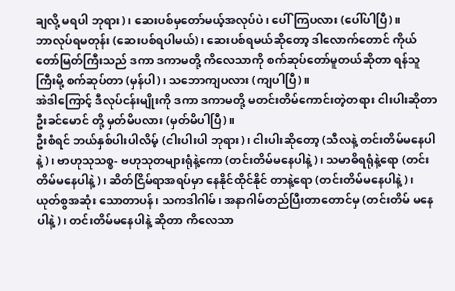ချလို့ မရပါ ဘုရား)၊ ဆေးပစ်မှတော်မယ့်အလုပ်ပဲ၊ ပေါ်ကြပလား (ပေါ်ပါပြီ)။
ဘာလုပ်ရမတုန်း (ဆေးပစ်ရပါမယ်)၊ ဆေးပစ်ရမယ်ဆိုတော့ ဒါလောက်တောင် ကိုယ်တော်မြတ်ကြီးသည် ဒကာ ဒကာမတို့ ကိလေသာကို စက်ဆုပ်တော်မူတယ်ဆိုတာ ရန်သူကြီးမို့ စက်ဆုပ်တာ (မှန်ပါ)၊ သဘောကျပလား (ကျပါပြီ)။
အဲဒါကြောင့် ဒီလုပ်ငန်းမျိုးကို ဒကာ ဒကာမတို့ မတင်းတိမ်ကောင်းတဲ့တရား ငါးပါးဆိုတာ ဦးခင်မောင် တို့ မှတ်မိပလား (မှတ်မိပါပြီ)။
ဦးစံရင် ဘယ်နှစ်ပါးပါလိမ့် (ငါးပါးပါ ဘုရား)၊ ငါးပါးဆိုတော့ (သီလနဲ့ တင်းတိမ်မနေပါနဲ့)၊ ဗာဟုသုသစ္စ- ဗဟုသုတများရုံနဲ့ကော (တင်းတိမ်မနေပါနဲ့)၊ သမာဓိရရုံနဲ့ရော (တင်းတိမ်မနေပါနဲ့)၊ ဆိတ်ငြိမ်ရာအရပ်မှာ နေနိုင်ထိုင်နိုင် တာနဲ့ရော (တင်းတိမ်မနေပါနဲ့)၊ ယုတ်စွအဆုံး သောတာပန်၊ သကဒါဂါမ်၊ အနာဂါမ်တည်ပြီးတာတောင်မှ (တင်းတိမ် မနေပါနဲ့)၊ တင်းတိမ်မနေပါနဲ့ ဆိုတာ ကိလေသာ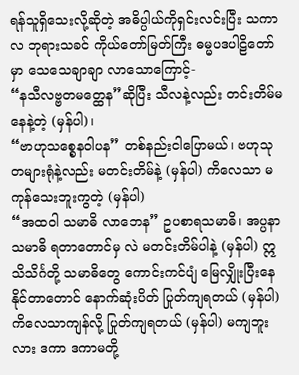ရန်သူရှိသေးလို့ဆိုတဲ့ အဓိပ္ပါယ်ကိုရှင်းလင်းပြီး သကာလ ဘုရားသခင် ကိုယ်တော်မြတ်ကြီး ဓမ္မပဒပါဠိတော်မှာ သေသေချာချာ လာသောကြောင့်-
“နသီလဗ္ဗတမတ္ထေန”ဆိုပြီး သီလနဲ့လည်း တင်းတိမ်မနေနဲ့တဲ့ (မှန်ပါ)၊
“ဗာဟုသစ္စေနဝါပန” တစ်နည်းငါပြောမယ်၊ ဗဟုသုတများရုံနဲ့လည်း မတင်းတိမ်နဲ့ (မှန်ပါ) ကိလေသာ မကုန်သေးဘူးကွတဲ့ (မှန်ပါ)
“အထဝါ သမာဓိ လာဘေန” ဥပစာရသမာဓိ၊ အပ္ပနာသမာဓိ ရတာတောင်မှ လဲ မတင်းတိမ်ပါနဲ့ (မှန်ပါ) ဣသိသိင်္ဂတို့ သမာဓိတွေ ကောင်းကင်ပျံ မြေလျှိုးပြီးနေနိုင်တာတောင် နောက်ဆုံးပိတ် ပြုတ်ကျရတယ် (မှန်ပါ) ကိလေသာကျန်လို့ ပြုတ်ကျရတယ် (မှန်ပါ) မကျဘူးလား ဒကာ ဒကာမတို့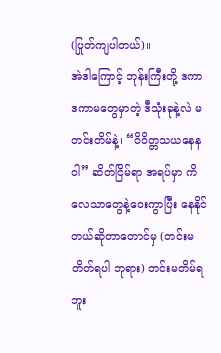(ပြုတ်ကျပါတယ်)။
အဲဒါကြောင့် ဘုန်းကြီးတို့ ဒကာ ဒကာမတွေမှာတဲ့ ဒီသုံးခုနဲ့လဲ မတင်းတိမ်နဲ့၊ “ဝိဝိတ္တသယနေနဝါ” ဆိတ်ငြိမ်ရာ အရပ်မှာ ကိလေသာတွေနဲ့ဝေးကွာပြီး နေနိုင်တယ်ဆိုတာတောင်မှ (တင်းမတိတ်ရပါ ဘုရား) တင်းမတိမ်ရဘူး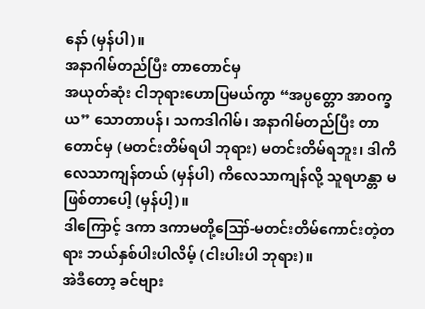နော် (မှန်ပါ)။
အနာဂါမ်တည်ပြီး တာတောင်မှ
အယုတ်ဆုံး ငါဘုရားဟောပြမယ်ကွာ “အပ္ပတ္တော အာဝက္ခယ” သောတာပန်၊ သကဒါဂါမ်၊ အနာဂါမ်တည်ပြီး တာတောင်မှ (မတင်းတိမ်ရပါ ဘုရား) မတင်းတိမ်ရဘူး၊ ဒါကိလေသာကျန်တယ် (မှန်ပါ) ကိလေသာကျန်လို့ သူရဟန္တာ မဖြစ်တာပေါ့ (မှန်ပါ့)။
ဒါကြောင့် ဒကာ ဒကာမတို့ဪ-မတင်းတိမ်ကောင်းတဲ့တရား ဘယ်နှစ်ပါးပါလိမ့် (ငါးပါးပါ ဘုရား)။
အဲဒီတော့ ခင်ဗျား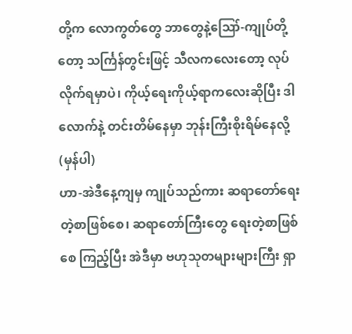တို့က လောကွတ်တွေ ဘာတွေနဲ့ဪ-ကျုပ်တို့တော့ သင်္ကြန်တွင်းဖြင့် သီလကလေးတော့ လုပ်လိုက်ရမှာပဲ၊ ကိုယ့်ရေးကိုယ့်ရာကလေးဆိုပြီး ဒါလောက်နဲ့ တင်းတိမ်နေမှာ ဘုန်းကြီးစိုးရိမ်နေလို့ (မှန်ပါ)
ဟာ-အဲဒီနေ့ကျမှ ကျုပ်သည်ကား ဆရာတော်ရေးတဲ့စာဖြစ်စေ၊ ဆရာတော်ကြီးတွေ ရေးတဲ့စာဖြစ်စေ ကြည့်ပြီး အဲဒီမှာ ဗဟုသုတများများကြီး ရှာ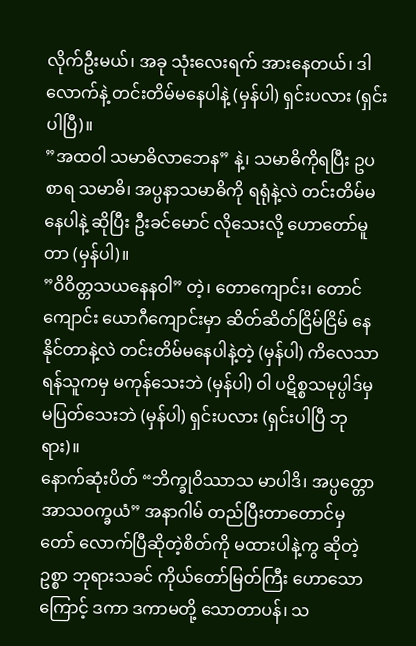လိုက်ဦးမယ်၊ အခု သုံးလေးရက် အားနေတယ်၊ ဒါလောက်နဲ့ တင်းတိမ်မနေပါနဲ့ (မှန်ပါ) ရှင်းပလား (ရှင်းပါပြီ)။
”အထဝါ သမာဓိလာဘေန” နဲ့၊ သမာဓိကိုရပြီး ဥပစာရ သမာဓိ၊ အပ္ပနာသမာဓိကို ရရုံနဲ့လဲ တင်းတိမ်မနေပါနဲ့ ဆိုပြီး ဦးခင်မောင် လိုသေးလို့ ဟောတော်မူတာ (မှန်ပါ)။
”ဝိဝိတ္တသယနေနဝါ” တဲ့၊ တောကျောင်း၊ တောင်ကျောင်း ယောဂီကျောင်းမှာ ဆိတ်ဆိတ်ငြိမ်ငြိမ် နေနိုင်တာနဲ့လဲ တင်းတိမ်မနေပါနဲ့တဲ့ (မှန်ပါ) ကိလေသာရန်သူကမှ မကုန်သေးဘဲ (မှန်ပါ) ဝါ ပဋိစ္စသမုပ္ပါဒ်မှ မပြတ်သေးဘဲ (မှန်ပါ) ရှင်းပလား (ရှင်းပါပြီ ဘုရား)။
နောက်ဆုံးပိတ် “ဘိက္ခုဝိဿာသ မာပါဒိ၊ အပ္ပတ္တော အာသဝက္ခယံ” အနာဂါမ် တည်ပြီးတာတောင်မှ တော် လောက်ပြီဆိုတဲ့စိတ်ကို မထားပါနဲ့ကွ ဆိုတဲ့ဥစ္စာ ဘုရားသခင် ကိုယ်တော်မြတ်ကြီး ဟောသောကြောင့် ဒကာ ဒကာမတို့ သောတာပန်၊ သ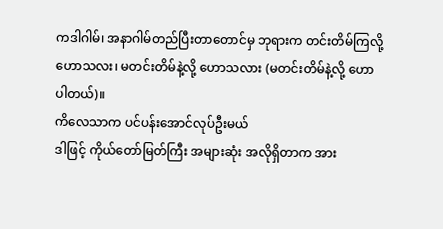ကဒါဂါမ်၊ အနာဂါမ်တည်ပြီးတာတောင်မှ ဘုရားက တင်းတိမ်ကြလို့ ဟောသလး၊ မတင်းတိမ်နဲ့လို့ ဟောသလား (မတင်းတိမ်နဲ့လို့ ဟောပါတယ်)။
ကိလေသာက ပင်ပန်းအောင်လုပ်ဦးမယ်
ဒါဖြင့် ကိုယ်တော်မြတ်ကြီး အများဆုံး အလိုရှိတာက အား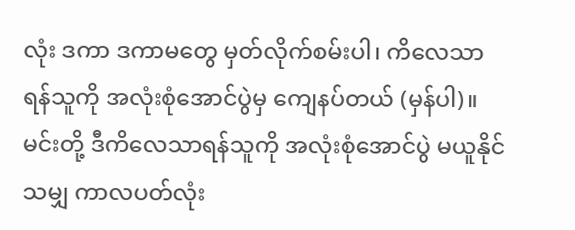လုံး ဒကာ ဒကာမတွေ မှတ်လိုက်စမ်းပါ၊ ကိလေသာ ရန်သူကို အလုံးစုံအောင်ပွဲမှ ကျေနပ်တယ် (မှန်ပါ)။
မင်းတို့ ဒီကိလေသာရန်သူကို အလုံးစုံအောင်ပွဲ မယူနိုင်သမျှ ကာလပတ်လုံး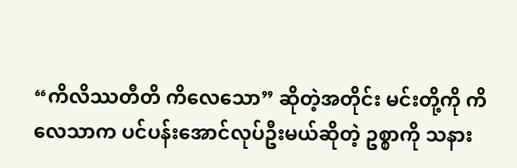“ကိလိဿတီတိ ကိလေသော” ဆိုတဲ့အတိုင်း မင်းတို့ကို ကိလေသာက ပင်ပန်းအောင်လုပ်ဦးမယ်ဆိုတဲ့ ဥစ္စာကို သနား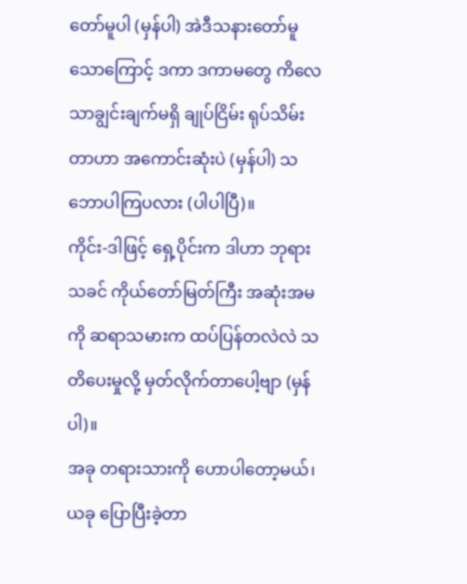တော်မူပါ (မှန်ပါ) အဲဒီသနားတော်မူသောကြောင့် ဒကာ ဒကာမတွေ ကိလေသာချွင်းချက်မရှိ ချုပ်ငြိမ်း ရုပ်သိမ်းတာဟာ အကောင်းဆုံးပဲ (မှန်ပါ) သဘောပါကြပလား (ပါပါပြီ)။
ကိုင်း-ဒါဖြင့် ရှေ့ပိုင်းက ဒါဟာ ဘုရားသခင် ကိုယ်တော်မြတ်ကြီး အဆုံးအမကို ဆရာသမားက ထပ်ပြန်တလဲလဲ သတိပေးမှုလို့ မှတ်လိုက်တာပေါ့ဗျာ (မှန်ပါ)။
အခု တရားသားကို ဟောပါတော့မယ်၊ ယခု ပြောပြီးခဲ့တာ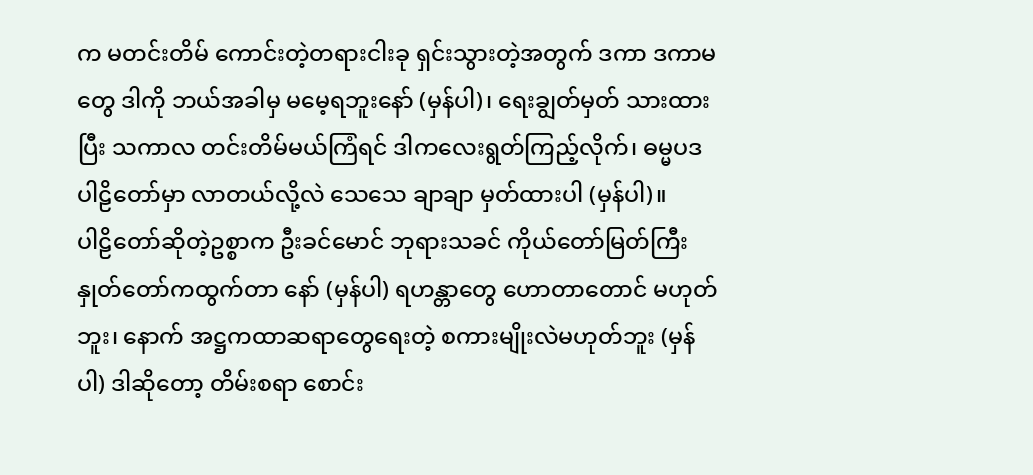က မတင်းတိမ် ကောင်းတဲ့တရားငါးခု ရှင်းသွားတဲ့အတွက် ဒကာ ဒကာမတွေ ဒါကို ဘယ်အခါမှ မမေ့ရဘူးနော် (မှန်ပါ)၊ ရေးချွတ်မှတ် သားထားပြီး သကာလ တင်းတိမ်မယ်ကြံရင် ဒါကလေးရွတ်ကြည့်လိုက်၊ ဓမ္မပဒပါဠိတော်မှာ လာတယ်လို့လဲ သေသေ ချာချာ မှတ်ထားပါ (မှန်ပါ)။
ပါဠိတော်ဆိုတဲ့ဥစ္စာက ဦးခင်မောင် ဘုရားသခင် ကိုယ်တော်မြတ်ကြီး နှုတ်တော်ကထွက်တာ နော် (မှန်ပါ) ရဟန္တာတွေ ဟောတာတောင် မဟုတ်ဘူး၊ နောက် အဋ္ဌကထာဆရာတွေရေးတဲ့ စကားမျိုးလဲမဟုတ်ဘူး (မှန်ပါ) ဒါဆိုတော့ တိမ်းစရာ စောင်း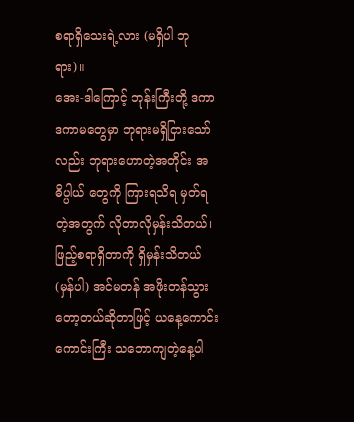စရာရှိသေးရဲ့လား (မရှိပါ ဘုရား)။
အေး-ဒါကြောင့် ဘုန်းကြီးတို့ ဒကာ ဒကာမတွေမှာ ဘုရားမရှိငြားသော်လည်း ဘုရားဟောတဲ့အတိုင်း အဓိပ္ပါယ် တွေကို ကြားရသိရ မှတ်ရတဲ့အတွက် လိုတာလိုမှန်းသိတယ်၊ ဖြည့်စရာရှိတာကို ရှိမှန်းသိတယ် (မှန်ပါ) အင်မတန် အဖိုးတန်သွားတော့တယ်ဆိုတာဖြင့် ယနေ့ကောင်းကောင်းကြီး သဘောကျတဲ့နေ့ပါ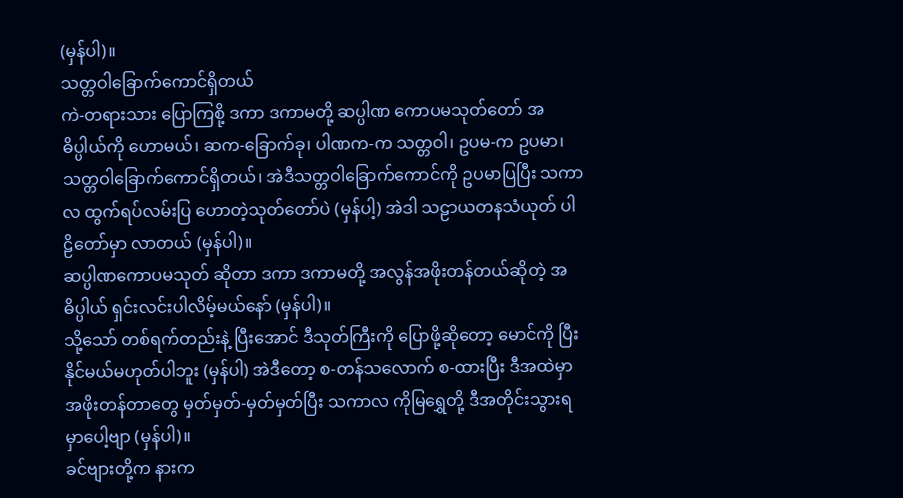(မှန်ပါ)။
သတ္တဝါခြောက်ကောင်ရှိတယ်
ကဲ-တရားသား ပြောကြစို့ ဒကာ ဒကာမတို့ ဆပ္ပါဏ ကောပမသုတ်တော် အဓိပ္ပါယ်ကို ဟောမယ်၊ ဆက-ခြောက်ခု၊ ပါဏက-က သတ္တဝါ၊ ဥပမ-က ဥပမာ၊ သတ္တဝါခြောက်ကောင်ရှိတယ်၊ အဲဒီသတ္တဝါခြောက်ကောင်ကို ဥပမာပြပြီး သကာလ ထွက်ရပ်လမ်းပြ ဟောတဲ့သုတ်တော်ပဲ (မှန်ပါ့) အဲဒါ သဠာယတနသံယုတ် ပါဠိတော်မှာ လာတယ် (မှန်ပါ)။
ဆပ္ပါဏကောပမသုတ် ဆိုတာ ဒကာ ဒကာမတို့ အလွန်အဖိုးတန်တယ်ဆိုတဲ့ အဓိပ္ပါယ် ရှင်းလင်းပါလိမ့်မယ်နော် (မှန်ပါ)။
သို့သော် တစ်ရက်တည်းနဲ့ ပြီးအောင် ဒီသုတ်ကြီးကို ပြောဖို့ဆိုတော့ မောင်ကို ပြီးနိုင်မယ်မဟုတ်ပါဘူး (မှန်ပါ) အဲဒီတော့ စ-တန်သလောက် စ-ထားပြီး ဒီအထဲမှာ အဖိုးတန်တာတွေ မှတ်မှတ်-မှတ်မှတ်ပြီး သကာလ ကိုမြရွှေတို့ ဒီအတိုင်းသွားရမှာပေါ့ဗျာ (မှန်ပါ)။
ခင်ဗျားတို့က နားက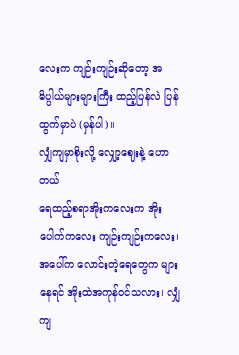လေးက ကျဉ်းကျဉ်းဆိုတော့ အဓိပ္ပါယ်များများကြီး ထည့်ပြန်လဲ ပြန်ထွက်မှာပဲ (မှန်ပါ)။
လျှံကျမှာစိုးလို့ လျှော့ဈေးနဲ့ ဟောတယ်
ရေထည့်စရာအိုးကလေးက အိုးပေါက်ကလေး ကျဉ်းကျဉ်းကလေး၊ အပေါ်က လောင်းတဲ့ရေတွေက များနေရင် အိုးထဲအကုန်ဝင်သလား၊ လျှံကျ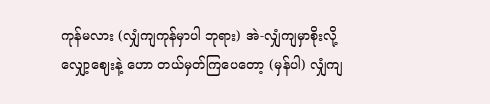ကုန်မလား (လျှံကျကုန်မှာပါ ဘုရား) အဲ-လျှံကျမှာစိုးလို့ လျှော့ဈေးနဲ့ ဟော တယ်မှတ်ကြပေတော့ (မှန်ပါ) လျှံကျ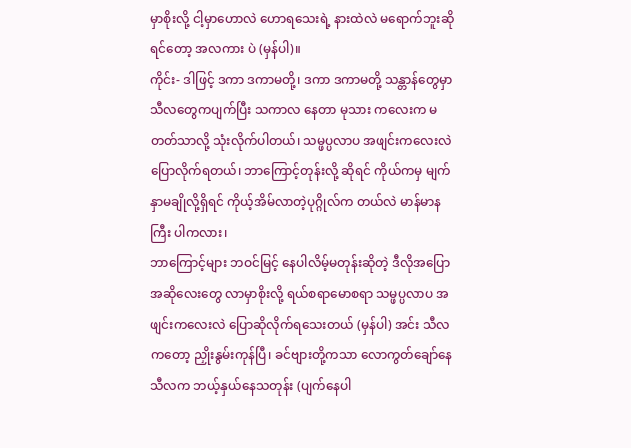မှာစိုးလို့ ငါ့မှာဟောလဲ ဟောရသေးရဲ့ နားထဲလဲ မရောက်ဘူးဆိုရင်တော့ အလကား ပဲ (မှန်ပါ)။
ကိုင်း- ဒါဖြင့် ဒကာ ဒကာမတို့၊ ဒကာ ဒကာမတို့ သန္တာန်တွေမှာ သီလတွေကပျက်ပြီး သကာလ နေတာ မုသား ကလေးက မတတ်သာလို့ သုံးလိုက်ပါတယ်၊ သမ္ဖပ္ပလာပ အဖျင်းကလေးလဲ ပြောလိုက်ရတယ်၊ ဘာကြောင့်တုန်းလို့ ဆိုရင် ကိုယ်ကမှ မျက်နှာမချိုလို့ရှိရင် ကိုယ့်အိမ်လာတဲ့ပုဂ္ဂိုလ်က တယ်လဲ မာန်မာနကြီး ပါကလား၊
ဘာကြောင့်များ ဘဝင်မြင့် နေပါလိမ့်မတုန်းဆိုတဲ့ ဒီလိုအပြောအဆိုလေးတွေ လာမှာစိုးလို့ ရယ်စရာမောစရာ သမ္ဖပ္ပလာပ အဖျင်းကလေးလဲ ပြောဆိုလိုက်ရသေးတယ် (မှန်ပါ) အင်း သီလကတော့ ညှိုးနွမ်းကုန်ပြီ၊ ခင်ဗျားတို့ကသာ လောကွတ်ချော်နေ သီလက ဘယ့်နှယ်နေသတုန်း (ပျက်နေပါ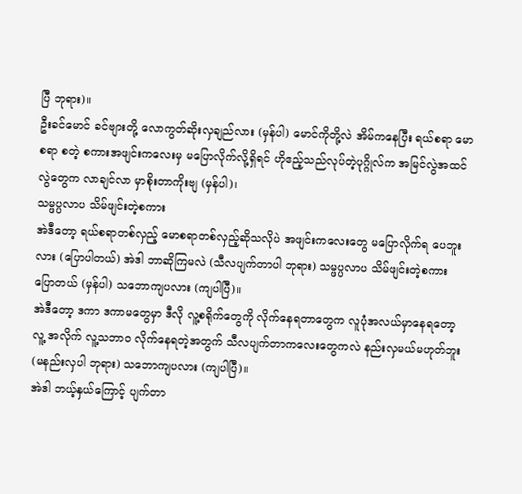ပြီ ဘုရား)။
ဦးခင်မောင် ခင်ဗျားတို့ လောကွတ်ဆိုးလှချည်လား (မှန်ပါ) မောင်ကိုတို့လဲ အိမ်ကနေပြီး ရယ်စရာ မောစရာ စတဲ့ စကားအဖျင်းကလေးမှ မပြောလိုက်လို့ရှိရင် ဟိုဧည့်သည်လုပ်တဲ့ပုဂ္ဂိုလ်က အမြင်လွဲအထင်လွဲတွေက လာချင်လာ မှာစိုးတာကိုးဗျ (မှန်ပါ)၊
သမ္ဖပ္ပလာပ သိမ်ဖျင်းတဲ့စကား
အဲဒီတော့ ရယ်စရာတစ်လှည့် မောစရာတစ်လှည့်ဆိုသလိုပဲ အဖျင်းကလေးတွေ မပြောလိုက်ရ ပေဘူးလား (ပြောပါတယ်) အဲဒါ ဘာဆိုကြမလဲ (သီလပျက်တာပါ ဘုရား) သမ္ဖပ္ပလာပ သိမ်ဖျင်းတဲ့စကား ပြောတယ် (မှန်ပါ) သဘောကျပလား (ကျပါပြီ)။
အဲဒီတော့ ဒကာ ဒကာမတွေမှာ ဒီလို လူ့စရိုက်တွေကို လိုက်နေရတာတွေက လူပုံအလယ်မှာနေရတော့ လူ့ အလိုက် လူ့သဘာဝ လိုက်နေရတဲ့အတွက် သီလပျက်တာကလေးတွေကလဲ နည်းလှမယ်မဟုတ်ဘူး (မနည်းလှပါ ဘုရား) သဘောကျပလား (ကျပါပြီ)။
အဲဒါ ဘယ့်နှယ်ကြောင့် ပျက်တာ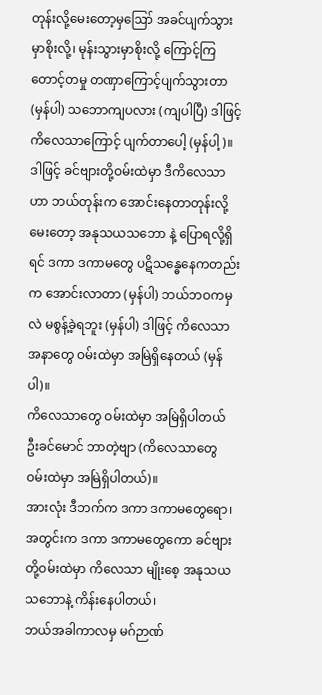တုန်းလို့မေးတော့မှဪ အခင်ပျက်သွားမှာစိုးလို့၊ မုန်းသွားမှာစိုးလို့ ကြောင့်ကြတောင့်တမှု တဏှာကြောင့်ပျက်သွားတာ (မှန်ပါ) သဘောကျပလား (ကျပါပြီ) ဒါဖြင့် ကိလေသာကြောင့် ပျက်တာပေါ့ (မှန်ပါ့)။
ဒါဖြင့် ခင်ဗျားတို့ဝမ်းထဲမှာ ဒီကိလေသာဟာ ဘယ်တုန်းက အောင်းနေတာတုန်းလို့မေးတော့ အနုသယသဘော နဲ့ ပြောရလို့ရှိရင် ဒကာ ဒကာမတွေ ပဋိသန္ဓေနေကတည်းက အောင်းလာတာ (မှန်ပါ) ဘယ်ဘဝကမှလဲ မစွန့်ခဲ့ရဘူး (မှန်ပါ) ဒါဖြင့် ကိလေသာအနာတွေ ဝမ်းထဲမှာ အမြဲရှိနေတယ် (မှန်ပါ)။
ကိလေသာတွေ ဝမ်းထဲမှာ အမြဲရှိပါတယ်
ဦးခင်မောင် ဘာတဲ့ဗျာ (ကိလေသာတွေ ဝမ်းထဲမှာ အမြဲရှိပါတယ်)။
အားလုံး ဒီဘက်က ဒကာ ဒကာမတွေရော၊ အတွင်းက ဒကာ ဒကာမတွေကော ခင်ဗျားတို့ဝမ်းထဲမှာ ကိလေသာ မျိုးစေ့ အနုသယသဘောနဲ့ ကိန်းနေပါတယ်၊
ဘယ်အခါကာလမှ မဂ်ဉာဏ်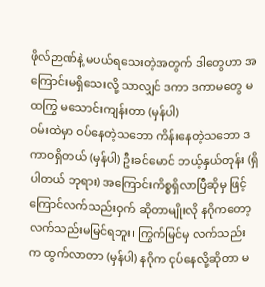ဖိုလ်ဉာဏ်နဲ့ မပယ်ရသေးတဲ့အတွက် ဒါတွေဟာ အကြောင်းမရှိသေးလို့ သာလျှင် ဒကာ ဒကာမတွေ မထကြွ မသောင်းကျန်းတာ (မှန်ပါ)
ဝမ်းထဲမှာ ဝပ်နေတဲ့သဘော ကိန်းနေတဲ့သဘော ဒကာဝရှိတယ် (မှန်ပါ) ဦးခင်မောင် ဘယ့်နှယ်တုန်း (ရှိပါတယ် ဘုရား) အကြောင်းကိစ္စရှိလာပြီဆိုမှ ဖြင့် ကြောင်လက်သည်းဝှက် ဆိုတာမျိုးလို နဂိုကတော့ လက်သည်းမမြင်ရဘူး၊ ကြွက်မြင်မှ လက်သည်းက ထွက်လာတာ (မှန်ပါ) နဂိုက ငုပ်နေလို့ဆိုတာ မ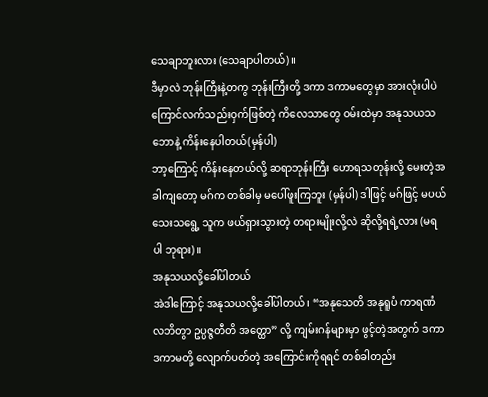သေချာဘူးလား (သေချာပါတယ်)။
ဒီမှာလဲ ဘုန်းကြီးနဲ့တကွ ဘုန်းကြီးတို့ ဒကာ ဒကာမတွေမှာ အားလုံးပါပဲ ကြောင်လက်သည်းဝှက်ဖြစ်တဲ့ ကိလေသာတွေ ဝမ်းထဲမှာ အနုသယသဘောနဲ့ ကိန်းနေပါတယ်(မှန်ပါ)
ဘာ့ကြောင့် ကိန်းနေတယ်လို့ ဆရာဘုန်းကြီး ဟောရသတုန်းလို့ မေးတဲ့အခါကျတော့ မဂ်က တစ်ခါမှ မပေါ်ဖူးကြဘူး (မှန်ပါ) ဒါဖြင့် မဂ်ဖြင့် မပယ်သေးသရွေ့ သူက ဖယ်ရှားသွားတဲ့ တရားမျိုးလို့လဲ ဆိုလို့ရရဲ့လား (မရပါ ဘုရား)။
အနုသယလို့ခေါ်ပါတယ်
အဲဒါကြောင့် အနုသယလို့ခေါ်ပါတယ်၊ “အနုသေတိ အနုရူပံ ကာရဏံ လဘိတွာ ဥပ္ပဇ္ဇတီတိ အတ္ထော” လို့ ကျမ်းဂန်များမှာ ဖွင့်တဲ့အတွက် ဒကာ ဒကာမတို့ လျောက်ပတ်တဲ့ အကြောင်းကိုရရင် တစ်ခါတည်း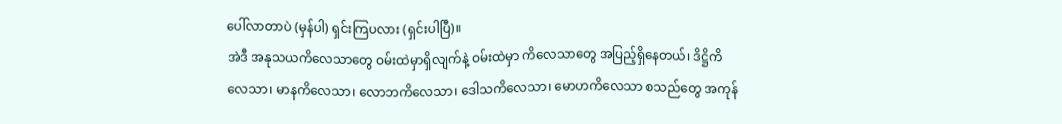ပေါ်လာတာပဲ (မှန်ပါ) ရှင်းကြပလား (ရှင်းပါပြီ)။
အဲဒီ အနုသယကိလေသာတွေ ဝမ်းထဲမှာရှိလျက်နဲ့ ဝမ်းထဲမှာ ကိလေသာတွေ အပြည့်ရှိနေတယ်၊ ဒိဋ္ဌိကိလေသာ၊ မာနကိလေသာ၊ လောဘကိလေသာ၊ ဒေါသကိလေသာ၊ မောဟကိလေသာ စသည်တွေ အကုန်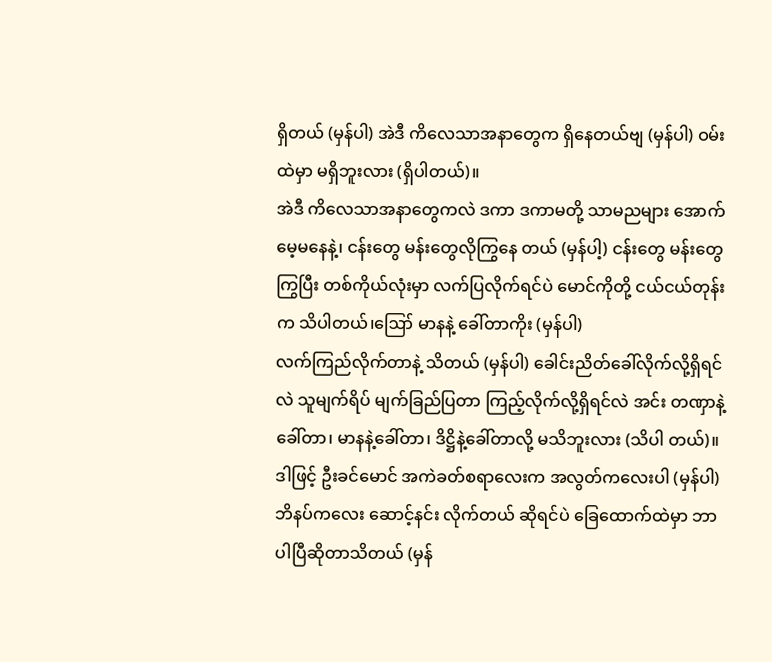ရှိတယ် (မှန်ပါ) အဲဒီ ကိလေသာအနာတွေက ရှိနေတယ်ဗျ (မှန်ပါ) ဝမ်းထဲမှာ မရှိဘူးလား (ရှိပါတယ်)။
အဲဒီ ကိလေသာအနာတွေကလဲ ဒကာ ဒကာမတို့ သာမညများ အောက်မေ့မနေနဲ့၊ ငန်းတွေ မန်းတွေလိုကြွနေ တယ် (မှန်ပါ့) ငန်းတွေ မန်းတွေကြွပြီး တစ်ကိုယ်လုံးမှာ လက်ပြလိုက်ရင်ပဲ မောင်ကိုတို့ ငယ်ငယ်တုန်းက သိပါတယ်၊ဪ မာနနဲ့ ခေါ်တာကိုး (မှန်ပါ)
လက်ကြည်လိုက်တာနဲ့ သိတယ် (မှန်ပါ) ခေါင်းညိတ်ခေါ်လိုက်လို့ရှိရင်လဲ သူမျက်ရိပ် မျက်ခြည်ပြတာ ကြည့်လိုက်လို့ရှိရင်လဲ အင်း တဏှာနဲ့ခေါ်တာ၊ မာနနဲ့ခေါ်တာ၊ ဒိဋ္ဌိနဲ့ခေါ်တာလို့ မသိဘူးလား (သိပါ တယ်)။
ဒါဖြင့် ဦးခင်မောင် အကဲခတ်စရာလေးက အလွတ်ကလေးပါ (မှန်ပါ) ဘိနပ်ကလေး ဆောင့်နင်း လိုက်တယ် ဆိုရင်ပဲ ခြေထောက်ထဲမှာ ဘာပါပြီဆိုတာသိတယ် (မှန်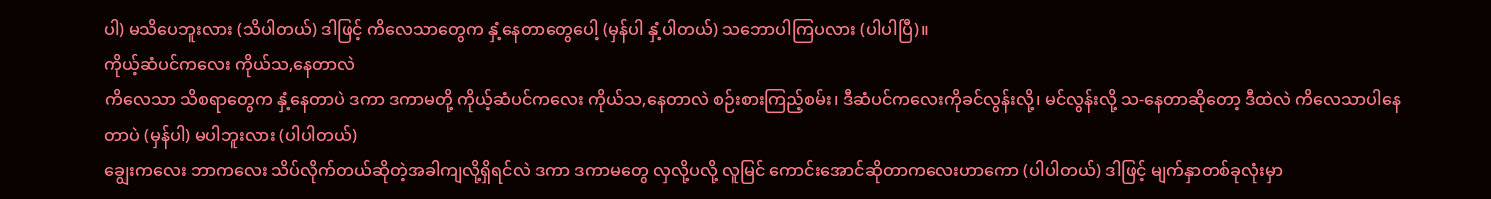ပါ) မသိပေဘူးလား (သိပါတယ်) ဒါဖြင့် ကိလေသာတွေက နှံ့နေတာတွေပေါ့ (မှန်ပါ နှံ့ပါတယ်) သဘောပါကြပလား (ပါပါပြီ)။
ကိုယ့်ဆံပင်ကလေး ကိုယ်သ,နေတာလဲ
ကိလေသာ သိစရာတွေက နှံ့နေတာပဲ ဒကာ ဒကာမတို့ ကိုယ့်ဆံပင်ကလေး ကိုယ်သ,နေတာလဲ စဉ်းစားကြည့်စမ်း၊ ဒီဆံပင်ကလေးကိုခင်လွန်းလို့၊ မင်လွန်းလို့ သ-နေတာဆိုတော့ ဒီထဲလဲ ကိလေသာပါနေတာပဲ (မှန်ပါ) မပါဘူးလား (ပါပါတယ်)
ချွေးကလေး ဘာကလေး သိပ်လိုက်တယ်ဆိုတဲ့အခါကျလို့ရှိရင်လဲ ဒကာ ဒကာမတွေ လှလို့ပလို့ လူမြင် ကောင်းအောင်ဆိုတာကလေးဟာကော (ပါပါတယ်) ဒါဖြင့် မျက်နှာတစ်ခုလုံးမှာ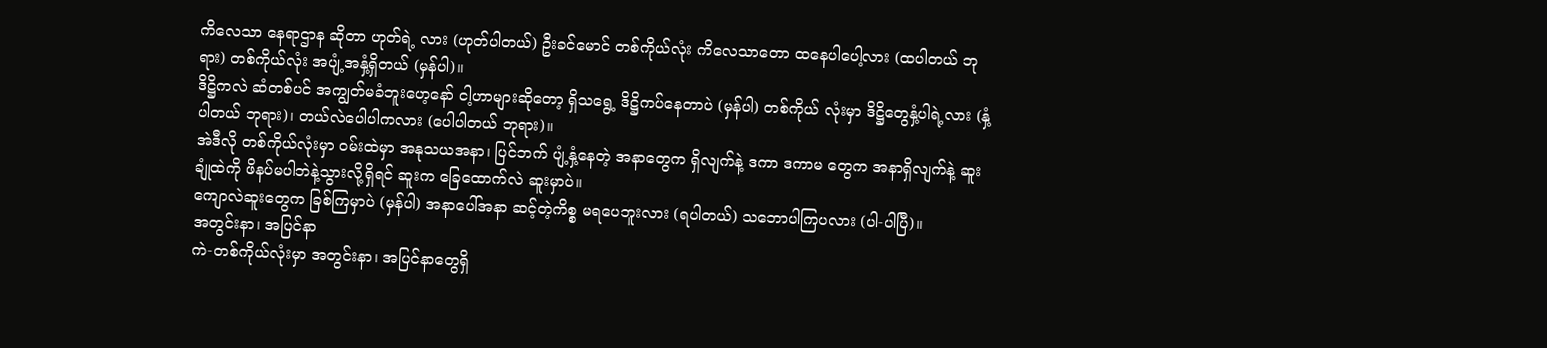ကိလေသာ နေရာဌာန ဆိုတာ ဟုတ်ရဲ့ လား (ဟုတ်ပါတယ်) ဦးခင်မောင် တစ်ကိုယ်လုံး ကိလေသာတော ထနေပါပေါ့လား (ထပါတယ် ဘုရား) တစ်ကိုယ်လုံး အပျံ့အနှံ့ရှိတယ် (မှန်ပါ)။
ဒိဋ္ဌိကလဲ ဆံတစ်ပင် အကျွတ်မခံဘူးဟေ့နော် ငါ့ဟာများဆိုတော့ ရှိသရွေ့ ဒိဋ္ဌိကပ်နေတာပဲ (မှန်ပါ) တစ်ကိုယ် လုံးမှာ ဒိဋ္ဌိတွေနှံ့ပါရဲ့လား (နှံ့ပါတယ် ဘုရား)၊ တယ်လဲပေါပါကလား (ပေါပါတယ် ဘုရား)။
အဲဒီလို တစ်ကိုယ်လုံးမှာ ဝမ်းထဲမှာ အနုသယအနာ၊ ပြင်ဘက် ပျံ့နှံ့နေတဲ့ အနာတွေက ရှိလျက်နဲ့ ဒကာ ဒကာမ တွေက အနာရှိလျက်နဲ့ ဆူးချုံထဲကို ဖိနပ်မပါဘဲနဲ့သွားလို့ရှိရင် ဆူးက ခြေထောက်လဲ ဆူးမှာပဲ။
ကျောလဲဆူးတွေက ခြစ်ကြမှာပဲ (မှန်ပါ) အနာပေါ်အနာ ဆင့်တဲ့ကိစ္စ မရပေဘူးလား (ရပါတယ်) သဘောပါကြပလား (ပါ-ပါပြီ)။
အတွင်းနာ၊ အပြင်နာ
ကဲ-တစ်ကိုယ်လုံးမှာ အတွင်းနာ၊ အပြင်နာတွေရှိ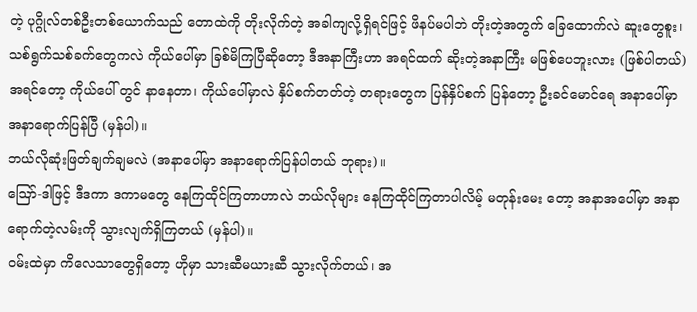တဲ့ ပုဂ္ဂိုလ်တစ်ဦးတစ်ယောက်သည် တောထဲကို တိုးလိုက်တဲ့ အခါကျလို့ရှိရင်ဖြင့် ဖိနပ်မပါဘဲ တိုးတဲ့အတွက် ခြေထောက်လဲ ဆူးတွေစူး၊ သစ်ရွက်သစ်ခက်တွေကလဲ ကိုယ်ပေါ်မှာ ခြစ်မိကြပြီဆိုတော့ ဒီအနာကြီးဟာ အရင်ထက် ဆိုးတဲ့အနာကြီး မဖြစ်ပေဘူးလား (ဖြစ်ပါတယ်)
အရင်တော့ ကိုယ်ပေါ် တွင် နာနေတာ၊ ကိုယ်ပေါ်မှာလဲ နှိပ်စက်တတ်တဲ့ တရားတွေက ပြန်နှိပ်စက် ပြန်တော့ ဦးခင်မောင်ရေ အနာပေါ်မှာ အနာရောက်ပြန်ပြီ (မှန်ပါ)။
ဘယ်လိုဆုံးဖြတ်ချက်ချမလဲ (အနာပေါ်မှာ အနာရောက်ပြန်ပါတယ် ဘုရား)။
ဪ-ဒါဖြင့် ဒီဒကာ ဒကာမတွေ နေကြထိုင်ကြတာဟာလဲ ဘယ်လိုများ နေကြထိုင်ကြတာပါလိမ့် မတုန်းမေး တော့ အနာအပေါ်မှာ အနာရောက်တဲ့လမ်းကို သွားလျက်ရှိကြတယ် (မှန်ပါ)။
ဝမ်းထဲမှာ ကိလေသာတွေရှိတော့ ဟိုမှာ သားဆီမယားဆီ သွားလိုက်တယ်၊ အ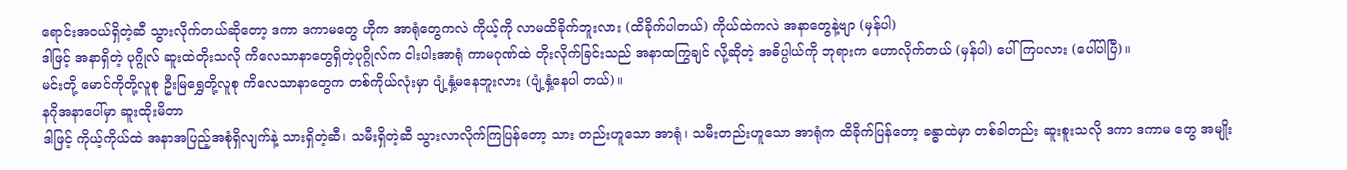ရောင်းအဝယ်ရှိတဲ့ဆီ သွားလိုက်တယ်ဆိုတော့ ဒကာ ဒကာမတွေ ဟိုက အာရုံတွေကလဲ ကိုယ့်ကို လာမထိခိုက်ဘူးလား (ထိခိုက်ပါတယ်) ကိုယ်ထဲကလဲ အနာတွေနဲ့ဗျာ (မှန်ပါ)
ဒါဖြင့် အနာရှိတဲ့ ပုဂ္ဂိုလ် ဆူးထဲတိုးသလို ကိလေသာနာတွေရှိတဲ့ပုဂ္ဂိုလ်က ငါးပါးအာရုံ ကာမဂုဏ်ထဲ တိုးလိုက်ခြင်းသည် အနာထကြွချင် လို့ဆိုတဲ့ အဓိပ္ပါယ်ကို ဘုရားက ဟောလိုက်တယ် (မှန်ပါ) ပေါ်ကြပလား (ပေါ်ပါပြီ)။
မင်းတို့ မောင်ကိုတို့လူစု ဦးမြရွှေတို့လူစု ကိလေသာနာတွေက တစ်ကိုယ်လုံးမှာ ပျံ့နှံ့မနေဘူးလား (ပျံ့နှံ့နေပါ တယ်)။
နဂိုအနာပေါ်မှာ ဆူးထိုးမိတာ
ဒါဖြင့် ကိုယ့်ကိုယ်ထဲ အနာအပြည့်အစုံရှိလျက်နဲ့ သားရှိတဲ့ဆီ၊ သမီးရှိတဲ့ဆီ သွားလာလိုက်ကြပြန်တော့ သား တည်းဟူသော အာရုံ၊ သမီးတည်းဟူသော အာရုံက ထိခိုက်ပြန်တော့ ခန္ဓာထဲမှာ တစ်ခါတည်း ဆူးစူးသလို ဒကာ ဒကာမ တွေ အမျိုး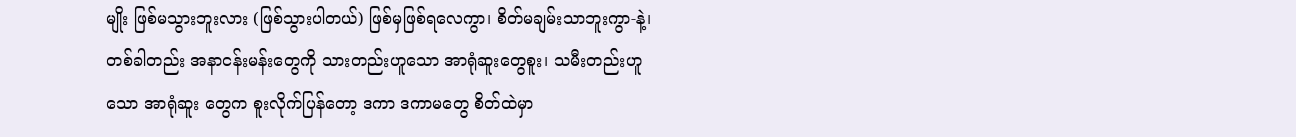မျိုး ဖြစ်မသွားဘူးလား (ဖြစ်သွားပါတယ်) ဖြစ်မှဖြစ်ရလေကွာ၊ စိတ်မချမ်းသာဘူးကွာ-နဲ့၊
တစ်ခါတည်း အနာငန်းမန်းတွေကို သားတည်းဟူသော အာရုံဆူးတွေစူး၊ သမီးတည်းဟူသော အာရုံဆူး တွေက စူးလိုက်ပြန်တော့ ဒကာ ဒကာမတွေ စိတ်ထဲမှာ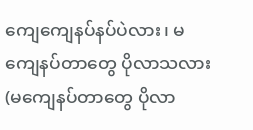ကျေကျေနပ်နပ်ပဲလား၊ မကျေနပ်တာတွေ ပိုလာသလား (မကျေနပ်တာတွေ ပိုလာ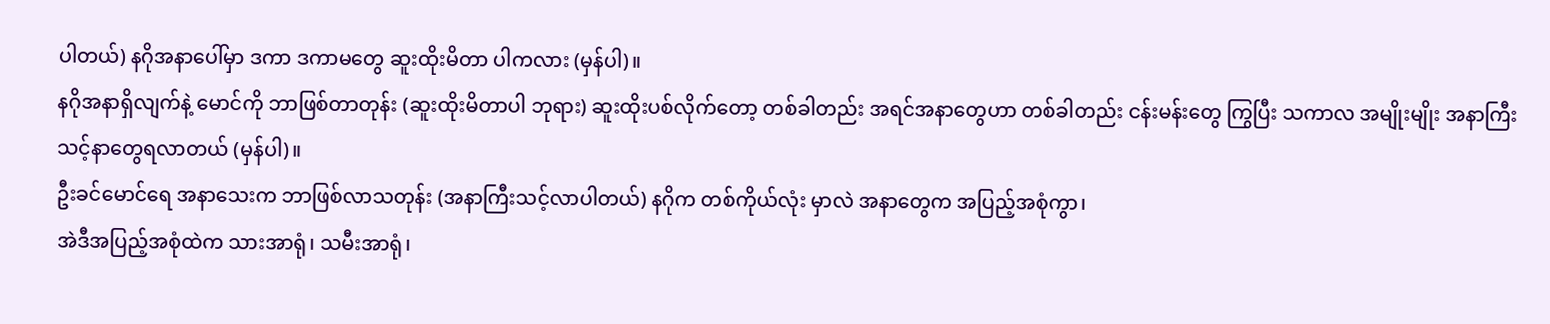ပါတယ်) နဂိုအနာပေါ်မှာ ဒကာ ဒကာမတွေ ဆူးထိုးမိတာ ပါကလား (မှန်ပါ)။
နဂိုအနာရှိလျက်နဲ့ မောင်ကို ဘာဖြစ်တာတုန်း (ဆူးထိုးမိတာပါ ဘုရား) ဆူးထိုးပစ်လိုက်တော့ တစ်ခါတည်း အရင်အနာတွေဟာ တစ်ခါတည်း ငန်းမန်းတွေ ကြွပြီး သကာလ အမျိုးမျိုး အနာကြီးသင့်နာတွေရလာတယ် (မှန်ပါ)။
ဦးခင်မောင်ရေ အနာသေးက ဘာဖြစ်လာသတုန်း (အနာကြီးသင့်လာပါတယ်) နဂိုက တစ်ကိုယ်လုံး မှာလဲ အနာတွေက အပြည့်အစုံကွာ၊
အဲဒီအပြည့်အစုံထဲက သားအာရုံ၊ သမီးအာရုံ၊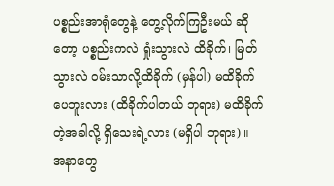ပစ္စည်းအာရုံတွေနဲ့ တွေ့လိုက်ကြဦးမယ် ဆိုတော့ ပစ္စည်းကလဲ ရှုံးသွားလဲ ထိခိုက်၊ မြတ်သွားလဲ ဝမ်းသာလို့ထိခိုက် (မှန်ပါ) မထိခိုက်ပေဘူးလား (ထိခိုက်ပါတယ် ဘုရား) မထိခိုက်တဲ့အခါလို့ ရှိသေးရဲ့လား (မရှိပါ ဘုရား)။
အနာတွေ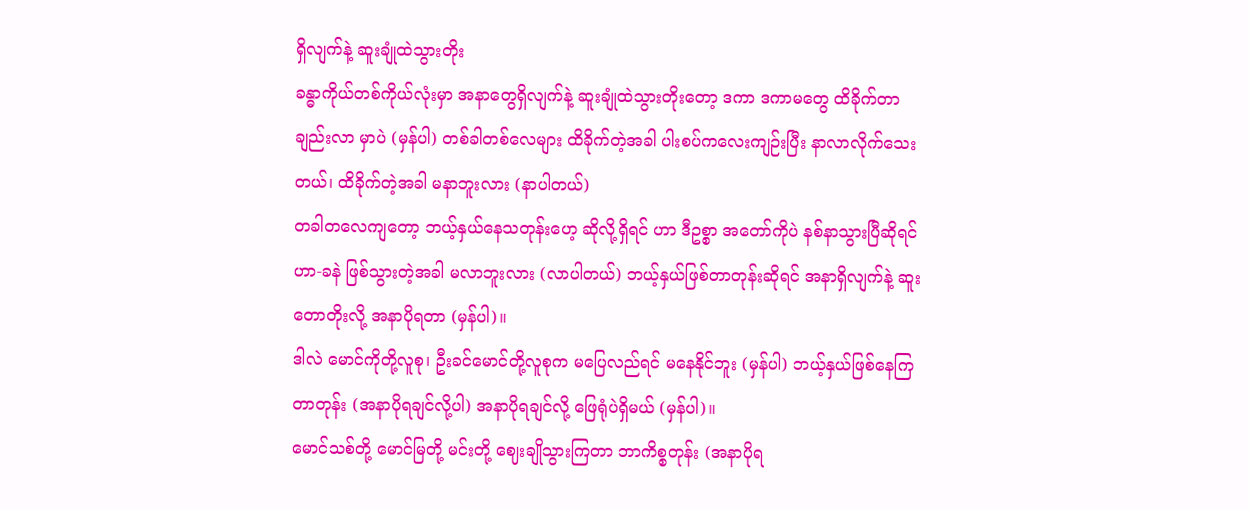ရှိလျက်နဲ့ ဆူးချုံထဲသွားတိုး
ခန္ဓာကိုယ်တစ်ကိုယ်လုံးမှာ အနာတွေရှိလျက်နဲ့ ဆူးချုံထဲသွားတိုးတော့ ဒကာ ဒကာမတွေ ထိခိုက်တာချည်းလာ မှာပဲ (မှန်ပါ) တစ်ခါတစ်လေများ ထိခိုက်တဲ့အခါ ပါးစပ်ကလေးကျဉ်းပြီး နာလာလိုက်သေးတယ်၊ ထိခိုက်တဲ့အခါ မနာဘူးလား (နာပါတယ်)
တခါတလေကျတော့ ဘယ့်နှယ်နေသတုန်းဟေ့ ဆိုလို့ရှိရင် ဟာ ဒီဥစ္စာ အတော်ကိုပဲ နစ်နာသွားပြီဆိုရင် ဟာ-ခနဲ ဖြစ်သွားတဲ့အခါ မလာဘူးလား (လာပါတယ်) ဘယ့်နှယ်ဖြစ်တာတုန်းဆိုရင် အနာရှိလျက်နဲ့ ဆူးတောတိုးလို့ အနာပိုရတာ (မှန်ပါ)။
ဒါလဲ မောင်ကိုတို့လူစု၊ ဦးခင်မောင်တို့လူစုက မပြေလည်ရင် မနေနိုင်ဘူး (မှန်ပါ) ဘယ့်နှယ်ဖြစ်နေကြတာတုန်း (အနာပိုရချင်လို့ပါ) အနာပိုရချင်လို့ ဖြေရုံပဲရှိမယ် (မှန်ပါ)။
မောင်သစ်တို့ မောင်မြတို့ မင်းတို့ ဈေးချိုသွားကြတာ ဘာကိစ္စတုန်း (အနာပိုရ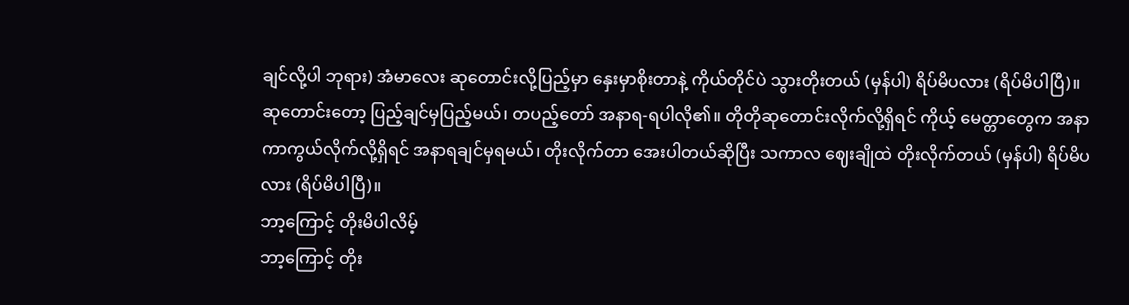ချင်လို့ပါ ဘုရား) အံမာလေး ဆုတောင်းလို့ပြည့်မှာ နှေးမှာစိုးတာနဲ့ ကိုယ်တိုင်ပဲ သွားတိုးတယ် (မှန်ပါ) ရိပ်မိပလား (ရိပ်မိပါပြီ)။
ဆုတောင်းတော့ ပြည့်ချင်မှပြည့်မယ်၊ တပည့်တော် အနာရ-ရပါလို၏။ တိုတိုဆုတောင်းလိုက်လို့ရှိရင် ကိုယ့် မေတ္တာတွေက အနာကာကွယ်လိုက်လို့ရှိရင် အနာရချင်မှရမယ်၊ တိုးလိုက်တာ အေးပါတယ်ဆိုပြီး သကာလ ဈေးချိုထဲ တိုးလိုက်တယ် (မှန်ပါ) ရိပ်မိပလား (ရိပ်မိပါပြီ)။
ဘာ့ကြောင့် တိုးမိပါလိမ့်
ဘာ့ကြောင့် တိုး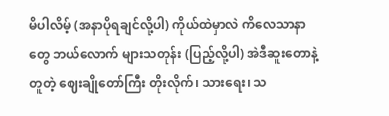မိပါလိမ့် (အနာပိုရချင်လို့ပါ) ကိုယ်ထဲမှာလဲ ကိလေသာနာတွေ ဘယ်လောက် များသတုန်း (ပြည့်လို့ပါ) အဲဒီဆူးတောနဲ့တူတဲ့ ဈေးချိုတော်ကြီး တိုးလိုက်၊ သားရေး၊ သ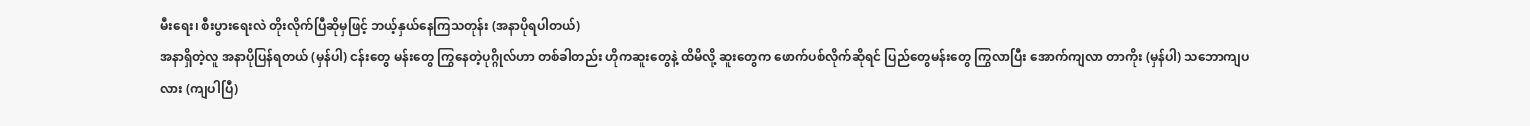မီးရေး၊ စီးပွားရေးလဲ တိုးလိုက်ပြီဆိုမှဖြင့် ဘယ့်နှယ်နေကြသတုန်း (အနာပိုရပါတယ်)
အနာရှိတဲ့လူ အနာပိုပြန်ရတယ် (မှန်ပါ) ငန်းတွေ မန်းတွေ ကြွနေတဲ့ပုဂ္ဂိုလ်ဟာ တစ်ခါတည်း ဟိုကဆူးတွေနဲ့ ထိမိလို့ ဆူးတွေက ဖောက်ပစ်လိုက်ဆိုရင် ပြည်တွေမန်းတွေ ကြွလာပြီး အောက်ကျလာ တာကိုး (မှန်ပါ) သဘောကျပလား (ကျပါပြီ)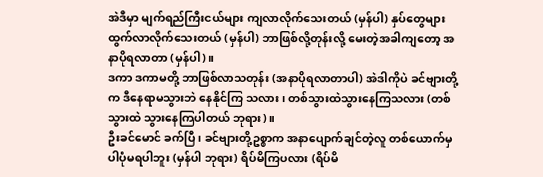အဲဒီမှာ မျက်ရည်ကြီးငယ်များ ကျလာလိုက်သေးတယ် (မှန်ပါ) နှပ်တွေများ ထွက်လာလိုက်သေးတယ် (မှန်ပါ) ဘာဖြစ်လို့တုန်းလို့ မေးတဲ့အခါကျတော့ အနာပိုရလာတာ (မှန်ပါ)။
ဒကာ ဒကာမတို့ ဘာဖြစ်လာသတုန်း (အနာပိုရလာတာပါ) အဲဒါကိုပဲ ခင်ဗျားတို့က ဒီနေရာမသွားဘဲ နေနိုင်ကြ သလား၊ တစ်သွားထဲသွားနေကြသလား (တစ်သွားထဲ သွားနေကြပါတယ် ဘုရား)။
ဦးခင်မောင် ခက်ပြီ၊ ခင်ဗျားတို့ဥစ္စာက အနာပျောက်ချင်တဲ့လူ တစ်ယောက်မှ ပါပုံမရပါဘူး (မှန်ပါ ဘုရား) ရိပ်မိကြပလား (ရိပ်မိ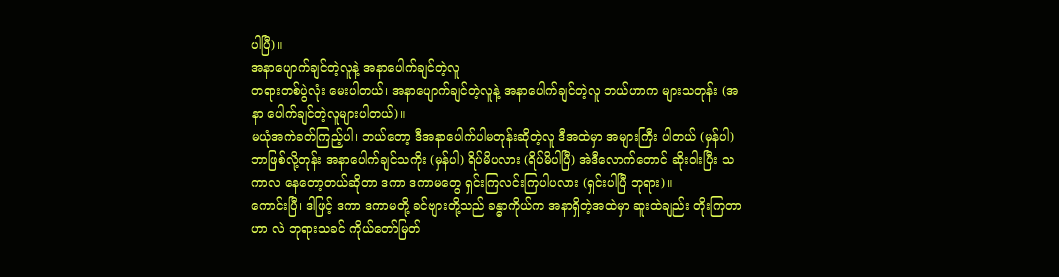ပါပြီ)။
အနာပျောက်ချင်တဲ့လူနဲ့ အနာပေါက်ချင်တဲ့လူ
တရားတစ်ပွဲလုံး မေးပါတယ်၊ အနာပျောက်ချင်တဲ့လူနဲ့ အနာပေါက်ချင်တဲ့လူ ဘယ်ဟာက များသတုန်း (အနာ ပေါက်ချင်တဲ့လူများပါတယ်)။
မယုံအကဲခတ်ကြည့်ပါ၊ ဘယ်တော့ ဒီအနာပေါက်ပါမတုန်းဆိုတဲ့လူ ဒီအထဲမှာ အများကြီး ပါတယ် (မှန်ပါ) ဘာဖြစ်လို့တုန်း အနာပေါက်ချင်သကိုး (မှန်ပါ) ရိပ်မိပလား (ရိပ်မိပါပြီ) အဲဒီလောက်တောင် ဆိုးဝါးပြီး သကာလ နေတော့တယ်ဆိုတာ ဒကာ ဒကာမတွေ ရှင်းကြလင်းကြပါပလား (ရှင်းပါပြီ ဘုရား)။
ကောင်းပြီ၊ ဒါဖြင့် ဒကာ ဒကာမတို့ ခင်ဗျားတို့သည် ခန္ဓာကိုယ်က အနာရှိတဲ့အထဲမှာ ဆူးထဲချည်း တိုးကြတာဟာ လဲ ဘုရားသခင် ကိုယ်တော်မြတ်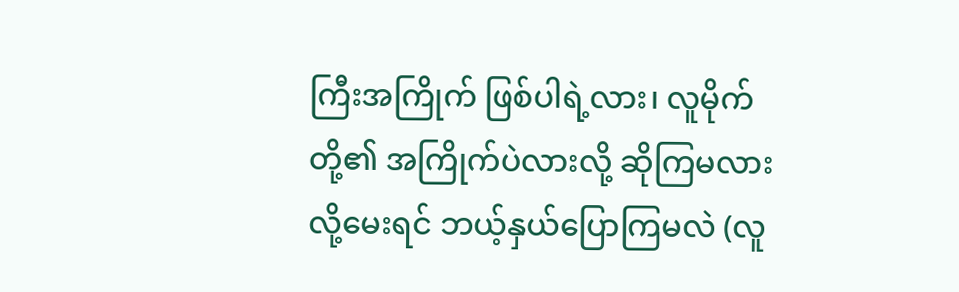ကြီးအကြိုက် ဖြစ်ပါရဲ့လား၊ လူမိုက်တို့၏ အကြိုက်ပဲလားလို့ ဆိုကြမလားလို့မေးရင် ဘယ့်နှယ်ပြောကြမလဲ (လူ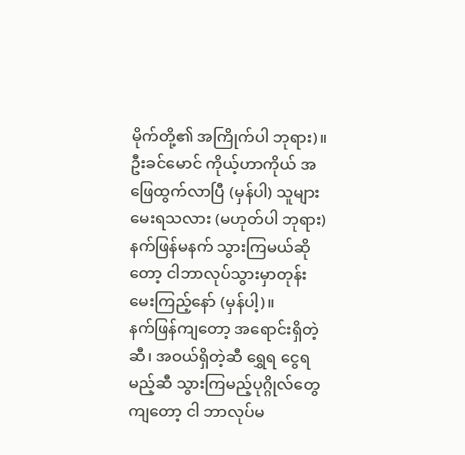မိုက်တို့၏ အကြိုက်ပါ ဘုရား)။
ဦးခင်မောင် ကိုယ့်ဟာကိုယ် အဖြေထွက်လာပြီ (မှန်ပါ) သူများမေးရသလား (မဟုတ်ပါ ဘုရား) နက်ဖြန်မနက် သွားကြမယ်ဆိုတော့ ငါဘာလုပ်သွားမှာတုန်း မေးကြည့်နော် (မှန်ပါ့)။
နက်ဖြန်ကျတော့ အရောင်းရှိတဲ့ဆီ၊ အဝယ်ရှိတဲ့ဆီ ရွှေရ ငွေရမည့်ဆီ သွားကြမည့်ပုဂ္ဂိုလ်တွေကျတော့ ငါ ဘာလုပ်မ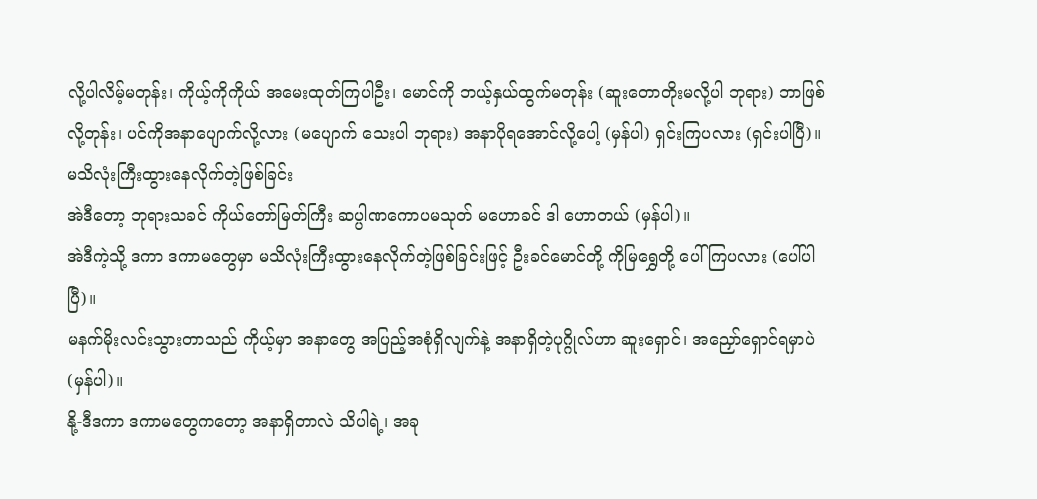လို့ပါလိမ့်မတုန်း၊ ကိုယ့်ကိုကိုယ် အမေးထုတ်ကြပါဦး၊ မောင်ကို ဘယ့်နှယ်ထွက်မတုန်း (ဆူးတောတိုးမလို့ပါ ဘုရား) ဘာဖြစ်လို့တုန်း၊ ပင်ကိုအနာပျောက်လို့လား (မပျောက် သေးပါ ဘုရား) အနာပိုရအောင်လို့ပေါ့ (မှန်ပါ) ရှင်းကြပလား (ရှင်းပါပြီ)။
မသိလုံးကြီးထွားနေလိုက်တဲ့ဖြစ်ခြင်း
အဲဒီတော့ ဘုရားသခင် ကိုယ်တော်မြတ်ကြီး ဆပ္ပါဏကောပမသုတ် မဟောခင် ဒါ ဟောတယ် (မှန်ပါ)။
အဲဒီကဲ့သို့ ဒကာ ဒကာမတွေမှာ မသိလုံးကြီးထွားနေလိုက်တဲ့ဖြစ်ခြင်းဖြင့် ဦးခင်မောင်တို့ ကိုမြရွှေတို့ ပေါ်ကြပလား (ပေါ်ပါပြီ)။
မနက်မိုးလင်းသွားတာသည် ကိုယ့်မှာ အနာတွေ အပြည့်အစုံရှိလျက်နဲ့ အနာရှိတဲ့ပုဂ္ဂိုလ်ဟာ ဆူးရှောင်၊ အညှော်ရှောင်ရမှာပဲ (မှန်ပါ)။
နို့-ဒီဒကာ ဒကာမတွေကတော့ အနာရှိတာလဲ သိပါရဲ့၊ အခု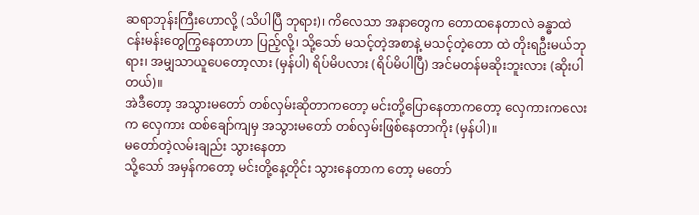ဆရာဘုန်းကြီးဟောလို့ (သိပါပြီ ဘုရား)၊ ကိလေသာ အနာတွေက တောထနေတာလဲ ခန္ဓာထဲ ငန်းမန်းတွေကြွနေတာဟာ ပြည့်လို့၊ သို့သော် မသင့်တဲ့အစာနဲ့ မသင့်တဲ့တော ထဲ တိုးရဦးမယ်ဘုရား၊ အမျှသာယူပေတော့လား (မှန်ပါ) ရိပ်မိပလား (ရိပ်မိပါပြီ) အင်မတန်မဆိုးဘူးလား (ဆိုးပါတယ်)။
အဲဒီတော့ အသွားမတော် တစ်လှမ်းဆိုတာကတော့ မင်းတို့ပြောနေတာကတော့ လှေကားကလေးက လှေကား ထစ်ချော်ကျမှ အသွားမတော် တစ်လှမ်းဖြစ်နေတာကိုး (မှန်ပါ)။
မတော်တဲ့လမ်းချည်း သွားနေတာ
သို့သော် အမှန်ကတော့ မင်းတို့နေ့တိုင်း သွားနေတာက တော့ မတော်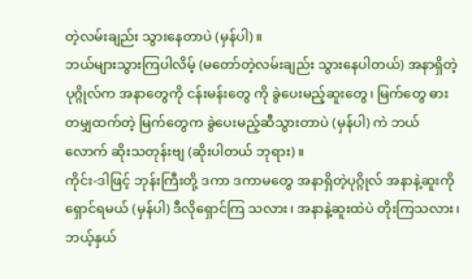တဲ့လမ်းချည်း သွားနေတာပဲ (မှန်ပါ)။
ဘယ်များသွားကြပါလိမ့် (မတော်တဲ့လမ်းချည်း သွားနေပါတယ်) အနာရှိတဲ့ပုဂ္ဂိုလ်က အနာတွေကို ငန်းမန်းတွေ ကို ခွဲပေးမည့်ဆူးတွေ၊ မြက်တွေ ဓားတမျှထက်တဲ့ မြက်တွေက ခွဲပေးမည့်ဆီသွားတာပဲ (မှန်ပါ) ကဲ ဘယ်လောက် ဆိုးသတုန်းဗျ (ဆိုးပါတယ် ဘုရား)။
ကိုင်း-ဒါဖြင့် ဘုန်းကြီးတို့ ဒကာ ဒကာမတွေ အနာရှိတဲ့ပုဂ္ဂိုလ် အနာနဲ့ဆူးကို ရှောင်ရမယ် (မှန်ပါ) ဒီလိုရှောင်ကြ သလား၊ အနာနဲ့ဆူးထဲပဲ တိုးကြသလား၊ ဘယ့်နှယ်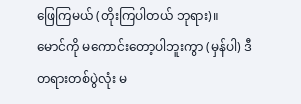ဖြေကြမယ် (တိုးကြပါတယ် ဘုရား)။
မောင်ကို မကောင်းတော့ပါဘူးကွာ (မှန်ပါ) ဒီတရားတစ်ပွဲလုံး မ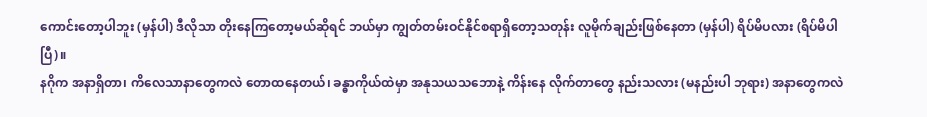ကောင်းတော့ပါဘူး (မှန်ပါ) ဒီလိုသာ တိုးနေကြတော့မယ်ဆိုရင် ဘယ်မှာ ကျွတ်တမ်းဝင်နိုင်စရာရှိတော့သတုန်း လူမိုက်ချည်းဖြစ်နေတာ (မှန်ပါ) ရိပ်မိပလား (ရိပ်မိပါပြီ)။
နဂိုက အနာရှိတာ၊ ကိလေသာနာတွေကလဲ တောထနေတယ်၊ ခန္ဓာကိုယ်ထဲမှာ အနုသယသဘောနဲ့ ကိန်းနေ လိုက်တာတွေ နည်းသလား (မနည်းပါ ဘုရား) အနာတွေကလဲ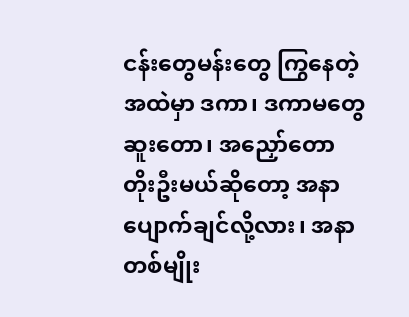ငန်းတွေမန်းတွေ ကြွနေတဲ့အထဲမှာ ဒကာ၊ ဒကာမတွေ ဆူးတော၊ အညှော်တော တိုးဦးမယ်ဆိုတော့ အနာပျောက်ချင်လို့လား၊ အနာတစ်မျိုး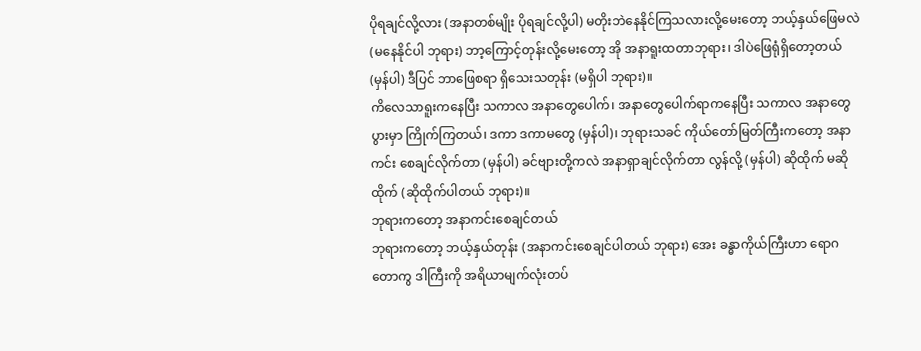ပိုရချင်လို့လား (အနာတစ်မျိုး ပိုရချင်လို့ပါ) မတိုးဘဲနေနိုင်ကြသလားလို့မေးတော့ ဘယ့်နှယ်ဖြေမလဲ (မနေနိုင်ပါ ဘုရား) ဘာ့ကြောင့်တုန်းလို့မေးတော့ အို အနာရူးထတာဘုရား၊ ဒါပဲဖြေရုံရှိတော့တယ် (မှန်ပါ) ဒီပြင် ဘာဖြေစရာ ရှိသေးသတုန်း (မရှိပါ ဘုရား)။
ကိလေသာရူးကနေပြီး သကာလ အနာတွေပေါက်၊ အနာတွေပေါက်ရာကနေပြီး သကာလ အနာတွေပွားမှာ ကြိုက်ကြတယ်၊ ဒကာ ဒကာမတွေ (မှန်ပါ)၊ ဘုရားသခင် ကိုယ်တော်မြတ်ကြီးကတော့ အနာကင်း စေချင်လိုက်တာ (မှန်ပါ) ခင်ဗျားတို့ကလဲ အနာရှာချင်လိုက်တာ လွန်လို့ (မှန်ပါ) ဆိုထိုက် မဆိုထိုက် (ဆိုထိုက်ပါတယ် ဘုရား)။
ဘုရားကတော့ အနာကင်းစေချင်တယ်
ဘုရားကတော့ ဘယ့်နှယ်တုန်း (အနာကင်းစေချင်ပါတယ် ဘုရား) အေး ခန္ဓာကိုယ်ကြီးဟာ ရောဂတောကွ ဒါကြီးကို အရိယာမျက်လုံးတပ်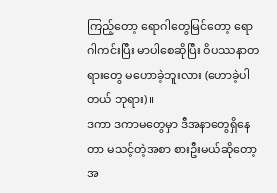ကြည့်တော့ ရောဂါတွေမြင်တော့ ရောဂါကင်းပြီး မာပါစေဆိုပြီး ဝိပဿနာတရားတွေ မဟောခဲ့ဘူးလား (ဟောခဲ့ပါတယ် ဘုရား)။
ဒကာ ဒကာမတွေမှာ ဒီအနာတွေရှိနေတာ မသင့်တဲ့အစာ စားဦးမယ်ဆိုတော့ အ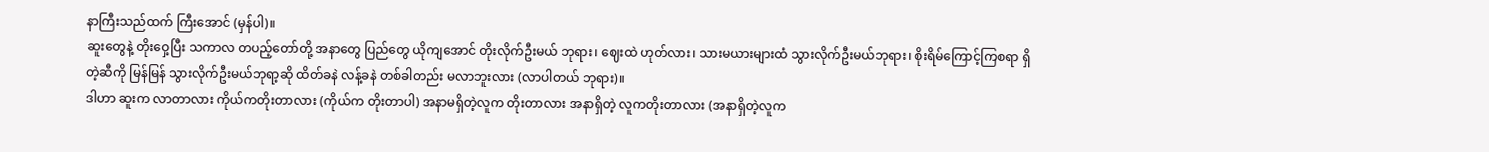နာကြီးသည်ထက် ကြီးအောင် (မှန်ပါ)။
ဆူးတွေနဲ့ တိုးဝှေ့ပြီး သကာလ တပည့်တော်တို့ အနာတွေ ပြည်တွေ ယိုကျအောင် တိုးလိုက်ဦးမယ် ဘုရား၊ ဈေးထဲ ဟုတ်လား၊ သားမယားများထံ သွားလိုက်ဦးမယ်ဘုရား၊ စိုးရိမ်ကြောင့်ကြစရာ ရှိတဲ့ဆီကို မြန်မြန် သွားလိုက်ဦးမယ်ဘုရာ့ဆို ထိတ်ခနဲ လန့်ခနဲ တစ်ခါတည်း မလာဘူးလား (လာပါတယ် ဘုရား)။
ဒါဟာ ဆူးက လာတာလား ကိုယ်ကတိုးတာလား (ကိုယ်က တိုးတာပါ) အနာမရှိတဲ့လူက တိုးတာလား အနာရှိတဲ့ လူကတိုးတာလား (အနာရှိတဲ့လူက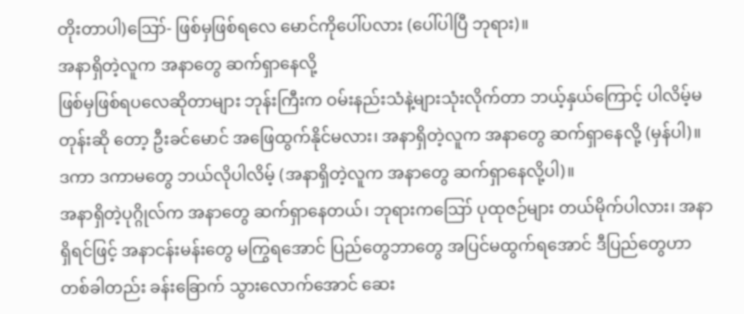တိုးတာပါ)ဪ- ဖြစ်မှဖြစ်ရလေ မောင်ကိုပေါ်ပလား (ပေါ်ပါပြီ ဘုရား)။
အနာရှိတဲ့လူက အနာတွေ ဆက်ရှာနေလို့
ဖြစ်မှဖြစ်ရပလေဆိုတာများ ဘုန်းကြီးက ဝမ်းနည်းသံနဲ့များသုံးလိုက်တာ ဘယ့်နှယ်ကြောင့် ပါလိမ့်မတုန်းဆို တော့ ဦးခင်မောင် အဖြေထွက်နိုင်မလား၊ အနာရှိတဲ့လူက အနာတွေ ဆက်ရှာနေလို့ (မှန်ပါ)။
ဒကာ ဒကာမတွေ ဘယ်လိုပါလိမ့် (အနာရှိတဲ့လူက အနာတွေ ဆက်ရှာနေလို့ပါ)။
အနာရှိတဲ့ပုဂ္ဂိုလ်က အနာတွေ ဆက်ရှာနေတယ်၊ ဘုရားကဪ ပုထုဇဉ်များ တယ်မိုက်ပါလား၊ အနာရှိရင်ဖြင့် အနာငန်းမန်းတွေ မကြွရအောင် ပြည်တွေဘာတွေ အပြင်မထွက်ရအောင် ဒီပြည်တွေဟာ တစ်ခါတည်း ခန်းခြောက် သွားလောက်အောင် ဆေး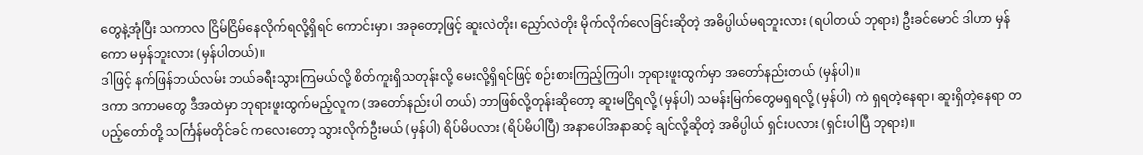တွေနဲ့အုံပြီး သကာလ ငြိမ်ငြိမ်နေလိုက်ရလို့ရှိရင် ကောင်းမှာ၊ အခုတော့ဖြင့် ဆူးလဲတိုး၊ ညှော်လဲတိုး မိုက်လိုက်လေခြင်းဆိုတဲ့ အဓိပ္ပါယ်မရဘူးလား (ရပါတယ် ဘုရား) ဦးခင်မောင် ဒါဟာ မှန်ကော မမှန်ဘူးလား (မှန်ပါတယ်)။
ဒါဖြင့် နက်ဖြန်ဘယ်လမ်း ဘယ်ခရီးသွားကြမယ်လို့ စိတ်ကူးရှိသတုန်းလို့ မေးလို့ရှိရင်ဖြင့် စဉ်းစားကြည့်ကြပါ၊ ဘုရားဖူးထွက်မှာ အတော်နည်းတယ် (မှန်ပါ)။
ဒကာ ဒကာမတွေ ဒီအထဲမှာ ဘုရားဖူးထွက်မည့်လူက (အတော်နည်းပါ တယ်) ဘာဖြစ်လို့တုန်းဆိုတော့ ဆူးမငြိရလို့ (မှန်ပါ) သမန်းမြက်တွေမရှရလို့ (မှန်ပါ) ကဲ ရှရတဲ့နေရာ၊ ဆူးရှိတဲ့နေရာ တပည့်တော်တို့ သင်္ကြန်မတိုင်ခင် ကလေးတော့ သွားလိုက်ဦးမယ် (မှန်ပါ) ရိပ်မိပလား (ရိပ်မိပါပြီ) အနာပေါ်အနာဆင့် ချင်လို့ဆိုတဲ့ အဓိပ္ပါယ် ရှင်းပလား (ရှင်းပါပြီ ဘုရား)။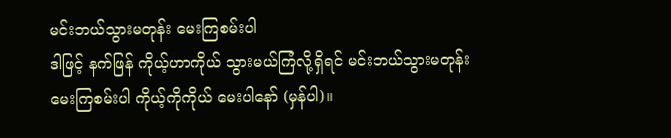မင်းဘယ်သွားမတုန်း မေးကြစမ်းပါ
ဒါဖြင့် နက်ဖြန် ကိုယ့်ဟာကိုယ် သွားမယ်ကြံလို့ရှိရင် မင်းဘယ်သွားမတုန်း မေးကြစမ်းပါ ကိုယ့်ကိုကိုယ် မေးပါနော် (မှန်ပါ)။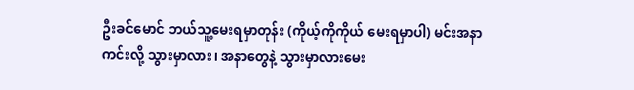ဦးခင်မောင် ဘယ်သူ့မေးရမှာတုန်း (ကိုယ့်ကိုကိုယ် မေးရမှာပါ) မင်းအနာကင်းလို့ သွားမှာလား၊ အနာတွေနဲ့ သွားမှာလားမေး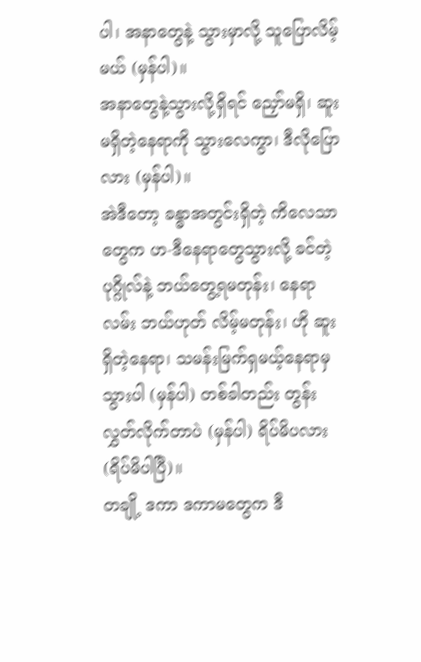ပါ၊ အနာတွေနဲ့ သွားမှာလို့ သူပြောလိမ့်မယ် (မှန်ပါ)။
အနာတွေနဲ့သွားလို့ရှိရင် ညှော်မရှိ၊ ဆူးမရှိတဲ့နေရာကို သွားလေကွာ၊ ဒီလိုပြောလား (မှန်ပါ)။
အဲဒီတော့ ခန္ဓာအတွင်းရှိတဲ့ ကိလေသာတွေက ဟ-ဒီနေရာတွေသွားလို့ ခင်တဲ့ပုဂ္ဂိုလ်နဲ့ ဘယ်တွေ့ရမတုန်း၊ နေရာလမ်း ဘယ်ဟုတ် လိမ့်မတုန်း၊ ဟို ဆူးရှိတဲ့နေရာ၊ သမန်းမြက်ရှမယ့်နေရာမှ သွားပါ (မှန်ပါ) တစ်ခါတည်း တွန်းလွှတ်လိုက်တာပဲ (မှန်ပါ) ရိပ်မိပလား (ရိပ်မိပါပြီ)။
တချို့ ဒကာ ဒကာမတွေက ဒီ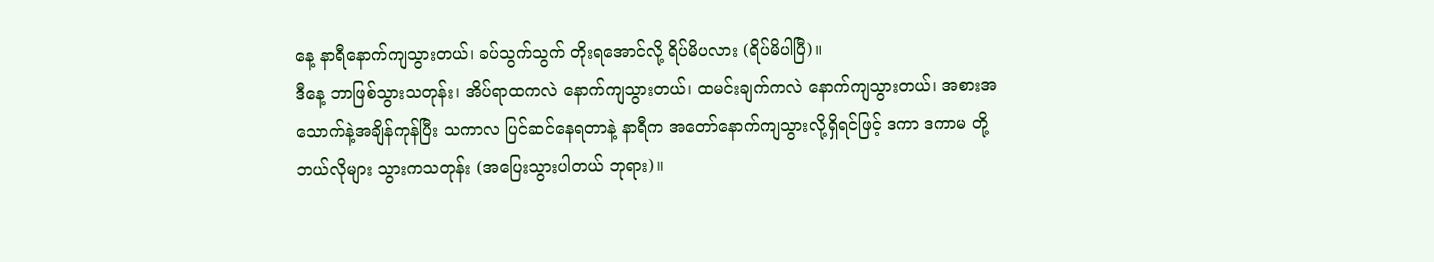နေ့ နာရီနောက်ကျသွားတယ်၊ ခပ်သွက်သွက် တိုးရအောင်လို့ ရိပ်မိပလား (ရိပ်မိပါပြီ)။
ဒီနေ့ ဘာဖြစ်သွားသတုန်း၊ အိပ်ရာထကလဲ နောက်ကျသွားတယ်၊ ထမင်းချက်ကလဲ နောက်ကျသွားတယ်၊ အစားအသောက်နဲ့အချိန်ကုန်ပြီး သကာလ ပြင်ဆင်နေရတာနဲ့ နာရီက အတော်နောက်ကျသွားလို့ရှိရင်ဖြင့် ဒကာ ဒကာမ တို့ ဘယ်လိုများ သွားကသတုန်း (အပြေးသွားပါတယ် ဘုရား)။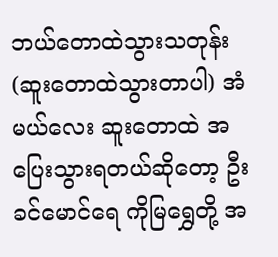ဘယ်တောထဲသွားသတုန်း (ဆူးတောထဲသွားတာပါ) အံမယ်လေး ဆူးတောထဲ အပြေးသွားရတယ်ဆိုတော့ ဦးခင်မောင်ရေ ကိုမြရွှေတို့ အ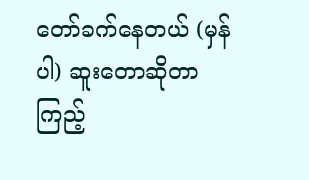တော်ခက်နေတယ် (မှန်ပါ) ဆူးတောဆိုတာ ကြည့်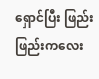ရှောင်ပြီး ဖြည်းဖြည်းကလေး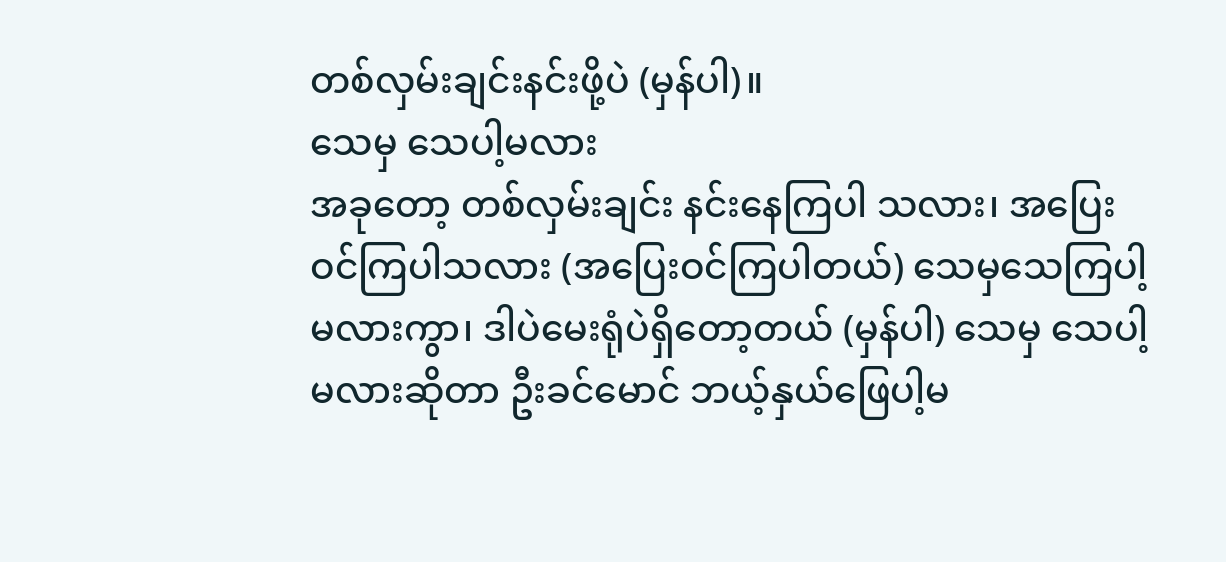တစ်လှမ်းချင်းနင်းဖို့ပဲ (မှန်ပါ)။
သေမှ သေပါ့မလား
အခုတော့ တစ်လှမ်းချင်း နင်းနေကြပါ သလား၊ အပြေးဝင်ကြပါသလား (အပြေးဝင်ကြပါတယ်) သေမှသေကြပါ့မလားကွာ၊ ဒါပဲမေးရုံပဲရှိတော့တယ် (မှန်ပါ) သေမှ သေပါ့မလားဆိုတာ ဦးခင်မောင် ဘယ့်နှယ်ဖြေပါ့မ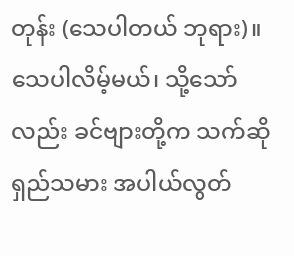တုန်း (သေပါတယ် ဘုရား)။
သေပါလိမ့်မယ်၊ သို့သော်လည်း ခင်ဗျားတို့က သက်ဆိုရှည်သမား အပါယ်လွတ်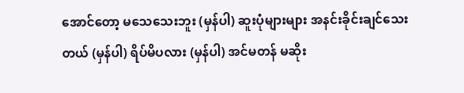အောင်တော့ မသေသေးဘူး (မှန်ပါ) ဆူးပုံများများ အနင်းခိုင်းချင်သေး တယ် (မှန်ပါ) ရိပ်မိပလား (မှန်ပါ) အင်မတန် မဆိုး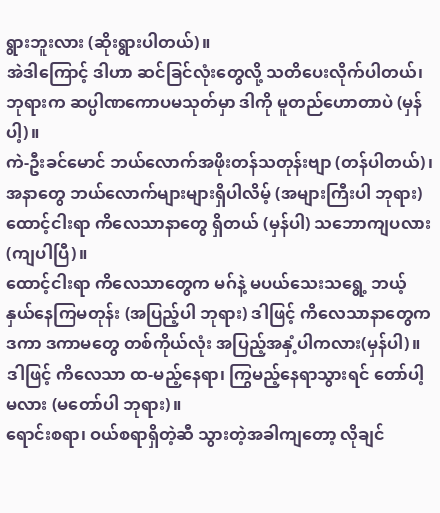ရွားဘူးလား (ဆိုးရွားပါတယ်)။
အဲဒါကြောင့် ဒါဟာ ဆင်ခြင်လုံးတွေလို့ သတိပေးလိုက်ပါတယ်၊ ဘုရားက ဆပ္ပါဏကောပမသုတ်မှာ ဒါကို မူတည်ဟောတာပဲ (မှန်ပါ့)။
ကဲ-ဦးခင်မောင် ဘယ်လောက်အဖိုးတန်သတုန်းဗျာ (တန်ပါတယ်)၊ အနာတွေ ဘယ်လောက်များများရှိပါလိမ့် (အများကြီးပါ ဘုရား) ထောင့်ငါးရာ ကိလေသာနာတွေ ရှိတယ် (မှန်ပါ) သဘောကျပလား (ကျပါပြီ)။
ထောင့်ငါးရာ ကိလေသာတွေက မဂ်နဲ့ မပယ်သေးသရွေ့ ဘယ့်နှယ်နေကြမတုန်း (အပြည့်ပါ ဘုရား) ဒါဖြင့် ကိလေသာနာတွေက ဒကာ ဒကာမတွေ တစ်ကိုယ်လုံး အပြည့်အနှံ့ပါကလား(မှန်ပါ)။
ဒါဖြင့် ကိလေသာ ထ-မည့်နေရာ၊ ကြွမည့်နေရာသွားရင် တော်ပါ့မလား (မတော်ပါ ဘုရား)။
ရောင်းစရာ၊ ဝယ်စရာရှိတဲ့ဆီ သွားတဲ့အခါကျတော့ လိုချင်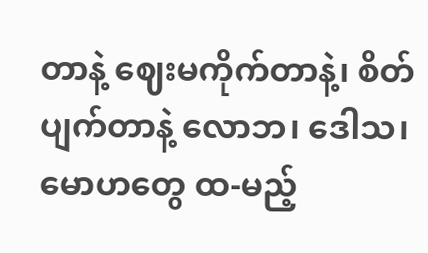တာနဲ့ ဈေးမကိုက်တာနဲ့၊ စိတ်ပျက်တာနဲ့ လောဘ၊ ဒေါသ၊ မောဟတွေ ထ-မည့်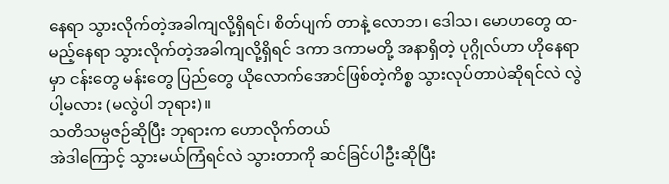နေရာ သွားလိုက်တဲ့အခါကျလို့ရှိရင်၊ စိတ်ပျက် တာနဲ့ လောဘ၊ ဒေါသ၊ မောဟတွေ ထ-မည့်နေရာ သွားလိုက်တဲ့အခါကျလို့ရှိရင် ဒကာ ဒကာမတို့ အနာရှိတဲ့ ပုဂ္ဂိုလ်ဟာ ဟိုနေရာမှာ ငန်းတွေ မန်းတွေ ပြည်တွေ ယိုလောက်အောင်ဖြစ်တဲ့ကိစ္စ သွားလုပ်တာပဲဆိုရင်လဲ လွဲပါ့မလား (မလွဲပါ ဘုရား)။
သတိသမ္ပဇဉ်ဆိုပြီး ဘုရားက ဟောလိုက်တယ်
အဲဒါကြောင့် သွားမယ်ကြံရင်လဲ သွားတာကို ဆင်ခြင်ပါဦးဆိုပြီး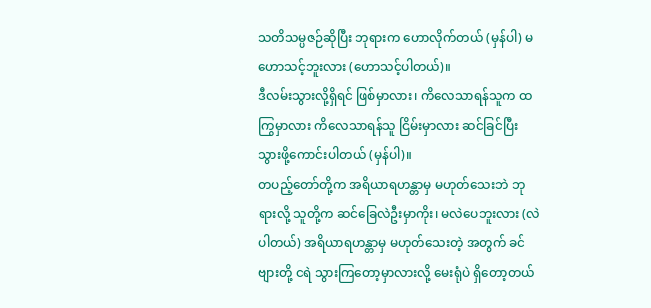သတိသမ္ပဇဉ်ဆိုပြီး ဘုရားက ဟောလိုက်တယ် (မှန်ပါ) မဟောသင့်ဘူးလား (ဟောသင့်ပါတယ်)။
ဒီလမ်းသွားလို့ရှိရင် ဖြစ်မှာလား၊ ကိလေသာရန်သူက ထကြွမှာလား ကိလေသာရန်သူ ငြိမ်းမှာလား ဆင်ခြင်ပြီး သွားဖို့ကောင်းပါတယ် (မှန်ပါ)။
တပည့်တော်တို့က အရိယာရဟန္တာမှ မဟုတ်သေးဘဲ ဘုရားလို့ သူတို့က ဆင်ခြေလဲဦးမှာကိုး၊ မလဲပေဘူးလား (လဲပါတယ်) အရိယာရဟန္တာမှ မဟုတ်သေးတဲ့ အတွက် ခင်ဗျားတို့ ငရဲ သွားကြတော့မှာလားလို့ မေးရုံပဲ ရှိတော့တယ်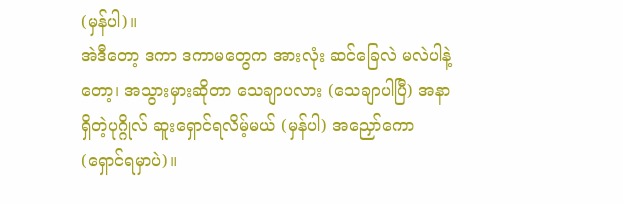(မှန်ပါ)။
အဲဒီတော့ ဒကာ ဒကာမတွေက အားလုံး ဆင်ခြေလဲ မလဲပါနဲ့တော့၊ အသွားမှားဆိုတာ သေချာပလား (သေချာပါပြီ) အနာရှိတဲ့ပုဂ္ဂိုလ် ဆူးရှောင်ရလိမ့်မယ် (မှန်ပါ) အညှော်ကော (ရှောင်ရမှာပဲ)။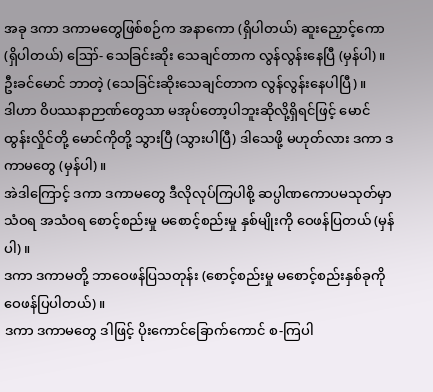အခု ဒကာ ဒကာမတွေဖြစ်စဉ်က အနာကော (ရှိပါတယ်) ဆူးညှောင့်ကော (ရှိပါတယ်) ဪ- သေခြင်းဆိုး သေချင်တာက လွန်လွန်းနေပြီ (မှန်ပါ)။
ဦးခင်မောင် ဘာတဲ့ (သေခြင်းဆိုးသေချင်တာက လွန်လွန်းနေပါပြီ)။
ဒါဟာ ဝိပဿနာဉာဏ်တွေသာ မအုပ်တော့ပါဘူးဆိုလို့ရှိရင်ဖြင့် မောင်ထွန်းလှိုင်တို့ မောင်ကိုတို့ သွားပြီ (သွားပါပြီ) ဒါသေဖို့ မဟုတ်လား ဒကာ ဒကာမတွေ (မှန်ပါ)။
အဲဒါကြောင့် ဒကာ ဒကာမတွေ ဒီလိုလုပ်ကြပါစို့ ဆပ္ပါဏကောပမသုတ်မှာ သံဝရ အသံဝရ စောင့်စည်းမှု မစောင့်စည်းမှု နှစ်မျိုးကို ဝေဖန်ပြတယ် (မှန်ပါ)။
ဒကာ ဒကာမတို့ ဘာဝေဖန်ပြသတုန်း (စောင့်စည်းမှု မစောင့်စည်းနှစ်ခုကို ဝေဖန်ပြပါတယ်)။
ဒကာ ဒကာမတွေ ဒါဖြင့် ပိုးကောင်ခြောက်ကောင် စ-ကြပါ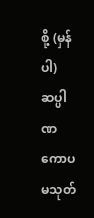စို့ (မှန်ပါ) ဆပ္ပါဏကောပမသုတ်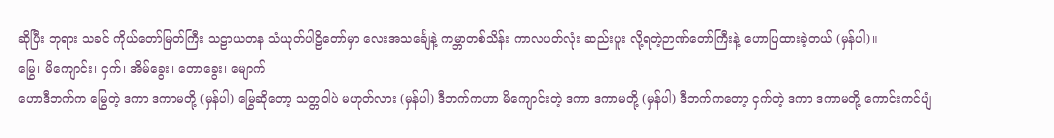ဆိုပြီး ဘုရား သခင် ကိုယ်တော်မြတ်ကြီး သဠာယတန သံယုတ်ပါဠိတော်မှာ လေးအသင်္ချေနဲ့ ကမ္ဘာတစ်သိန်း ကာလပတ်လုံး ဆည်းပူး လို့ရတဲ့ဉာဏ်တော်ကြီးနဲ့ ဟောပြထားခဲ့တယ် (မှန်ပါ)။
မြွေ၊ မိကျောင်း၊ ငှက်၊ အိမ်ခွေး၊ တောခွေး၊ မျောက်
ဟောဒီဘက်က မြွေတဲ့ ဒကာ ဒကာမတို့ (မှန်ပါ) မြွေဆိုတော့ သတ္တဝါပဲ မဟုတ်လား (မှန်ပါ) ဒီဘက်ကဟာ မိကျောင်းတဲ့ ဒကာ ဒကာမတို့ (မှန်ပါ) ဒီဘက်ကတော့ ငှက်တဲ့ ဒကာ ဒကာမတို့ ကောင်းကင်ပျံ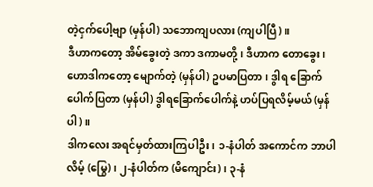တဲ့ငှက်ပေါ့ဗျာ (မှန်ပါ) သဘောကျပလား (ကျပါပြီ)။
ဒီဟာကတော့ အိမ်ခွေးတဲ့ ဒကာ ဒကာမတို့၊ ဒီဟာက တောခွေး၊ ဟောဒါကတော့ မျောက်တဲ့ (မှန်ပါ) ဥပမာပြတာ၊ ဒွါရ ခြောက်ပေါက်ပြတာ (မှန်ပါ) ဒွါရခြောက်ပေါက်နဲ့ ဟပ်ပြရလိမ့်မယ် (မှန်ပါ)။
ဒါကလေး အရင်မှတ်ထားကြပါဦး၊ ၁-နံပါတ် အကောင်က ဘာပါလိမ့် (မြွေ)၊ ၂-နံပါတ်က (မိကျောင်း)၊ ၃-နံ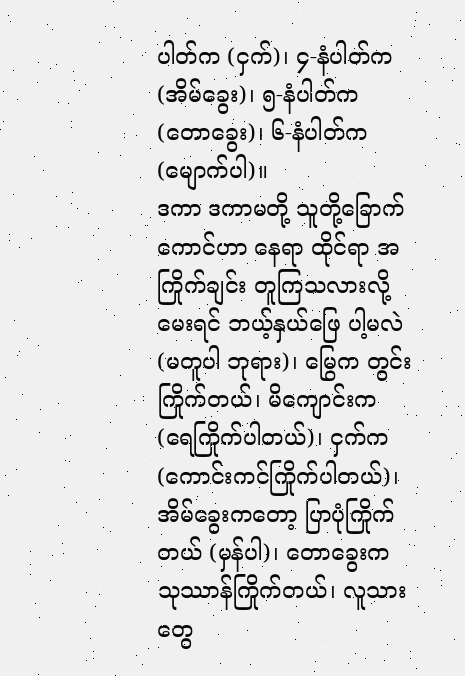ပါတ်က (ငှက်)၊ ၄-နံပါတ်က (အိမ်ခွေး)၊ ၅-နံပါတ်က (တောခွေး)၊ ၆-နံပါတ်က (မျောက်ပါ)။
ဒကာ ဒကာမတို့ သူတို့ခြောက်ကောင်ဟာ နေရာ ထိုင်ရာ အကြိုက်ချင်း တူကြသလားလို့မေးရင် ဘယ့်နှယ်ဖြေ ပါ့မလဲ (မတူပါ ဘုရား)၊ မြွေက တွင်းကြိုက်တယ်၊ မိကျောင်းက (ရေကြိုက်ပါတယ်)၊ ငှက်က (ကောင်းကင်ကြိုက်ပါတယ်)၊ အိမ်ခွေးကတော့ ပြာပုံကြိုက်တယ် (မှန်ပါ)၊ တောခွေးက သုဿာန်ကြိုက်တယ်၊ လူသားတွေ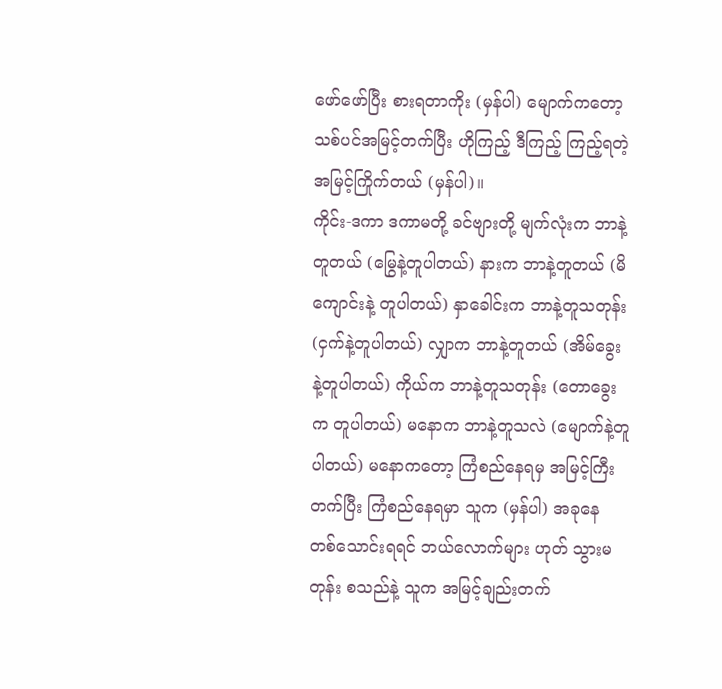ဖော်ဖော်ပြီး စားရတာကိုး (မှန်ပါ) မျောက်ကတော့ သစ်ပင်အမြင့်တက်ပြီး ဟိုကြည့် ဒီကြည့် ကြည့်ရတဲ့ အမြင့်ကြိုက်တယ် (မှန်ပါ)။
ကိုင်း-ဒကာ ဒကာမတို့ ခင်ဗျားတို့ မျက်လုံးက ဘာနဲ့တူတယ် (မြွေနဲ့တူပါတယ်) နားက ဘာနဲ့တူတယ် (မိကျောင်းနဲ့ တူပါတယ်) နှာခေါင်းက ဘာနဲ့တူသတုန်း (ငှက်နဲ့တူပါတယ်) လျှာက ဘာနဲ့တူတယ် (အိမ်ခွေးနဲ့တူပါတယ်) ကိုယ်က ဘာနဲ့တူသတုန်း (တောခွေးက တူပါတယ်) မနောက ဘာနဲ့တူသလဲ (မျောက်နဲ့တူပါတယ်) မနောကတော့ ကြံစည်နေရမှ အမြင့်ကြီးတက်ပြီး ကြံစည်နေရမှာ သူက (မှန်ပါ) အခုနေ တစ်သောင်းရရင် ဘယ်လောက်များ ဟုတ် သွားမတုန်း စသည်နဲ့ သူက အမြင့်ချည်းတက်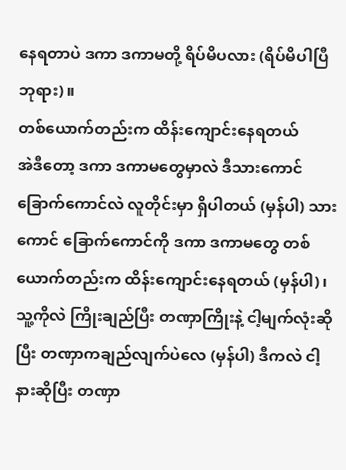နေရတာပဲ ဒကာ ဒကာမတို့ ရိပ်မိပလား (ရိပ်မိပါပြီ ဘုရား)။
တစ်ယောက်တည်းက ထိန်းကျောင်းနေရတယ်
အဲဒီတော့ ဒကာ ဒကာမတွေမှာလဲ ဒီသားကောင် ခြောက်ကောင်လဲ လူတိုင်းမှာ ရှိပါတယ် (မှန်ပါ) သားကောင် ခြောက်ကောင်ကို ဒကာ ဒကာမတွေ တစ်ယောက်တည်းက ထိန်းကျောင်းနေရတယ် (မှန်ပါ)၊
သူ့ကိုလဲ ကြိုးချည်ပြီး တဏှာကြိုးနဲ့ ငါ့မျက်လုံးဆိုပြီး တဏှာကချည်လျက်ပဲလေ (မှန်ပါ) ဒီကလဲ ငါ့နားဆိုပြီး တဏှာ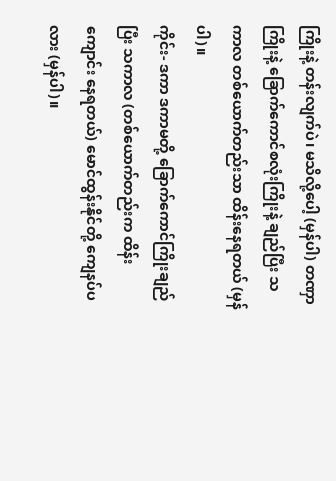ကြိုးနဲ့ တန်းလျက်ပဲ၊ မသိလို့ပေါ့ (မှန်ပါ) တဏှာကြိုးနဲ့ ခြောက်ကောင်စလုံးကြိုးနဲ့ ချည်ပြီး သကာလ တစ်ယောက်တည်းသာ ထိန်းနေရတယ် (မှန်ပါ)။
ကိုင်း- ဒကာ ဒကာမတို့ ခြောက်ကောင်ကြိုးချည်ပြီး သကာလ (တစ်ယောက်တည်းက ထိန်းကျောင်း နေရတယ်) မောင်ထွန်းနိုင်တို့ ကျေနပ်ပလား (မှန်ပါ)။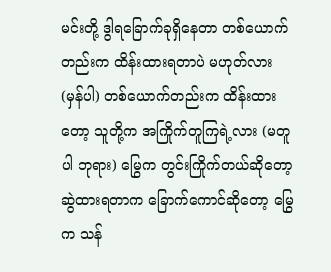မင်းတို့ ဒွါရခြောက်ခုရှိနေတာ တစ်ယောက်တည်းက ထိန်းထားရတာပဲ မဟုတ်လား (မှန်ပါ) တစ်ယောက်တည်းက ထိန်းထားတော့ သူတို့က အကြိုက်တူကြရဲ့လား (မတူပါ ဘုရား) မြွေက တွင်းကြိုက်တယ်ဆိုတော့ ဆွဲထားရတာက ခြောက်ကောင်ဆိုတော့ မြွေက သန်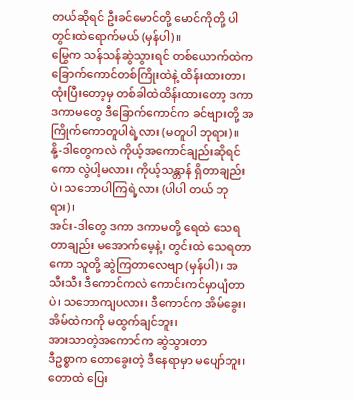တယ်ဆိုရင် ဦးခင်မောင်တို့ မောင်ကိုတို့ ပါ တွင်းထဲရောက်မယ် (မှန်ပါ)။
မြွေက သန်သန်ဆွဲသွားရင် တစ်ယောက်ထဲက ခြောက်ကောင်တစ်ကြိုးထဲနဲ့ ထိန်းထားတာ၊ ထုံးပြီးတော့မှ တစ်ခါထဲထိန်းထားတော့ ဒကာ ဒကာမတွေ ဒီခြောက်ကောင်က ခင်ဗျားတို့ အကြိုက်ကောတူပါရဲ့လား (မတူပါ ဘုရား)။
နို့-ဒါတွေကလဲ ကိုယ့်အကောင်ချည်းဆိုရင်ကော လွဲပါ့မလား၊ ကိုယ့်သန္တာန် ရှိတာချည်းပဲ၊ သဘောပါကြရဲ့လား (ပါပါ တယ် ဘုရား)၊
အင်း-ဒါတွေ ဒကာ ဒကာမတို့ ရေထဲ သေရတာချည်း မအောက်မေ့နဲ့၊ တွင်းထဲ သေရတာကော သူတို့ ဆွဲကြတာလေဗျာ (မှန်ပါ)၊ အသီးသီး ဒီကောင်ကလဲ ကောင်းကင်မှာပျံတာပဲ၊ သဘောကျပလား၊ ဒီကောင်က အိမ်ခွေး၊ အိမ်ထဲကကို မထွက်ချင်ဘူး၊
အားသာတဲ့အကောင်က ဆွဲသွားတာ
ဒီဥစ္စာက တောခွေးတဲ့ ဒီနေရာမှာ မပျော်ဘူး၊ တောထဲ ပြေး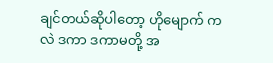ချင်တယ်ဆိုပါတော့ ဟိုမျောက် ကလဲ ဒကာ ဒကာမတို့ အ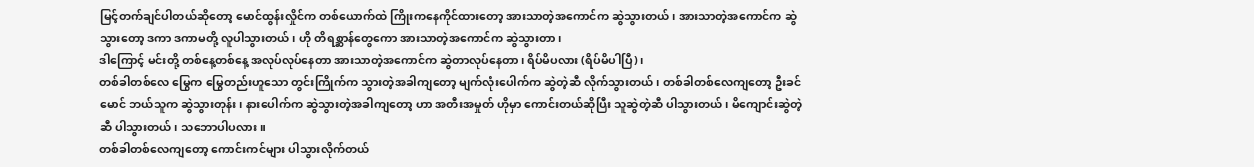မြင့်တက်ချင်ပါတယ်ဆိုတော့ မောင်ထွန်းလှိုင်က တစ်ယောက်ထဲ ကြိုးကနေကိုင်ထားတော့ အားသာတဲ့အကောင်က ဆွဲသွားတယ်၊ အားသာတဲ့အကောင်က ဆွဲသွားတော့ ဒကာ ဒကာမတို့ လူပါသွားတယ်၊ ဟို တိရစ္ဆာန်တွေကော အားသာတဲ့အကောင်က ဆွဲသွားတာ၊
ဒါကြောင့် မင်းတို့ တစ်နေ့တစ်နေ့ အလုပ်လုပ်နေတာ အားသာတဲ့အကောင်က ဆွဲတာလုပ်နေတာ၊ ရိပ်မိပလား (ရိပ်မိပါပြီ)၊
တစ်ခါတစ်လေ မြွေက မြွေတည်းဟူသော တွင်းကြိုက်က သွားတဲ့အခါကျတော့ မျက်လုံးပေါက်က ဆွဲတဲ့ဆီ လိုက်သွားတယ်၊ တစ်ခါတစ်လေကျတော့ ဦးခင်မောင် ဘယ်သူက ဆွဲသွားတုန်း၊ နားပေါက်က ဆွဲသွားတဲ့အခါကျတော့ ဟာ အတီးအမှုတ် ဟိုမှာ ကောင်းတယ်ဆိုပြီး သူဆွဲတဲ့ဆီ ပါသွားတယ်၊ မိကျောင်းဆွဲတဲ့ဆီ ပါသွားတယ်၊ သဘောပါပလား။
တစ်ခါတစ်လေကျတော့ ကောင်းကင်များ ပါသွားလိုက်တယ်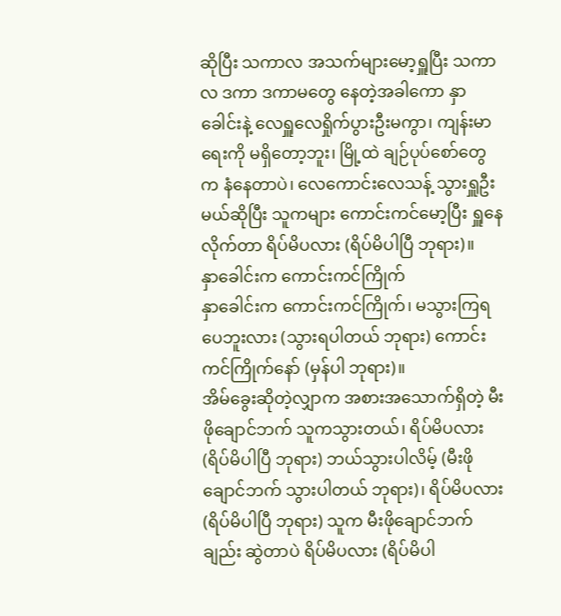ဆိုပြီး သကာလ အသက်များမော့ရှူပြီး သကာလ ဒကာ ဒကာမတွေ နေတဲ့အခါကော နှာခေါင်းနဲ့ လေရှူလေရှိုက်ပွားဦးမကွာ၊ ကျန်းမာရေးကို မရှိတော့ဘူး၊ မြို့ထဲ ချဉ်ပုပ်စော်တွေက နံနေတာပဲ၊ လေကောင်းလေသန့် သွားရှူဦးမယ်ဆိုပြီး သူကများ ကောင်းကင်မော့ပြီး ရှူနေလိုက်တာ ရိပ်မိပလား (ရိပ်မိပါပြီ ဘုရား)။
နှာခေါင်းက ကောင်းကင်ကြိုက်
နှာခေါင်းက ကောင်းကင်ကြိုက်၊ မသွားကြရပေဘူးလား (သွားရပါတယ် ဘုရား) ကောင်းကင်ကြိုက်နော် (မှန်ပါ ဘုရား)။
အိမ်ခွေးဆိုတဲ့လျှာက အစားအသောက်ရှိတဲ့ မီးဖိုချောင်ဘက် သူကသွားတယ်၊ ရိပ်မိပလား (ရိပ်မိပါပြီ ဘုရား) ဘယ်သွားပါလိမ့် (မီးဖိုချောင်ဘက် သွားပါတယ် ဘုရား)၊ ရိပ်မိပလား (ရိပ်မိပါပြီ ဘုရား) သူက မီးဖိုချောင်ဘက်ချည်း ဆွဲတာပဲ ရိပ်မိပလား (ရိပ်မိပါ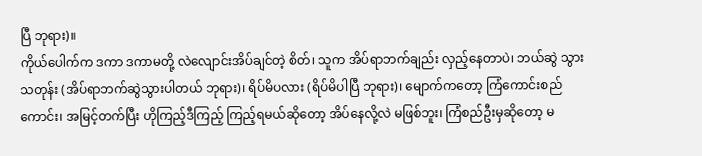ပြီ ဘုရား)။
ကိုယ်ပေါက်က ဒကာ ဒကာမတို့ လဲလျောင်းအိပ်ချင်တဲ့ စိတ်၊ သူက အိပ်ရာဘက်ချည်း လှည့်နေတာပဲ၊ ဘယ်ဆွဲ သွားသတုန်း (အိပ်ရာဘက်ဆွဲသွားပါတယ် ဘုရား)၊ ရိပ်မိပလား (ရိပ်မိပါပြီ ဘုရား)၊ မျောက်ကတော့ ကြံကောင်းစည် ကောင်း၊ အမြင့်တက်ပြီး ဟိုကြည့်ဒီကြည့် ကြည့်ရမယ်ဆိုတော့ အိပ်နေလို့လဲ မဖြစ်ဘူး၊ ကြံစည်ဦးမှဆိုတော့ မ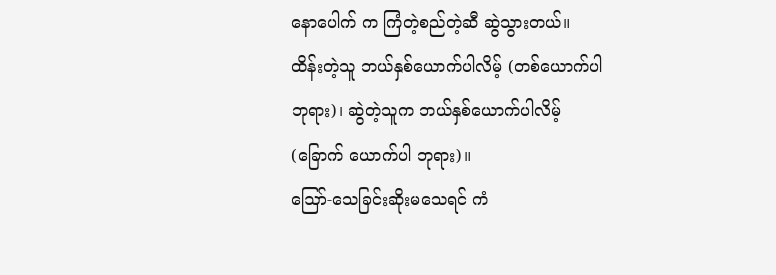နောပေါက် က ကြံတဲ့စည်တဲ့ဆီ ဆွဲသွားတယ်။
ထိန်းတဲ့သူ ဘယ်နှစ်ယောက်ပါလိမ့် (တစ်ယောက်ပါ ဘုရား)၊ ဆွဲတဲ့သူက ဘယ်နှစ်ယောက်ပါလိမ့် (ခြောက် ယောက်ပါ ဘုရား)။
ဪ-သေခြင်းဆိုးမသေရင် ကံ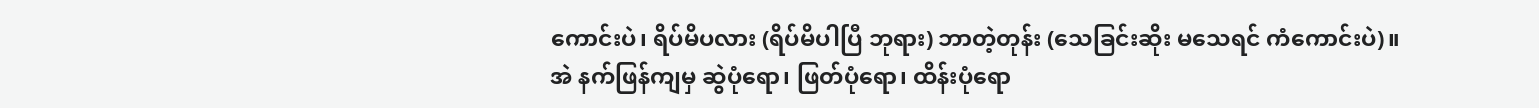ကောင်းပဲ၊ ရိပ်မိပလား (ရိပ်မိပါပြီ ဘုရား) ဘာတဲ့တုန်း (သေခြင်းဆိုး မသေရင် ကံကောင်းပဲ)။
အဲ နက်ဖြန်ကျမှ ဆွဲပုံရော၊ ဖြတ်ပုံရော၊ ထိန်းပုံရော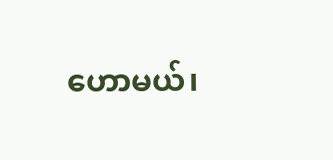ဟောမယ်၊